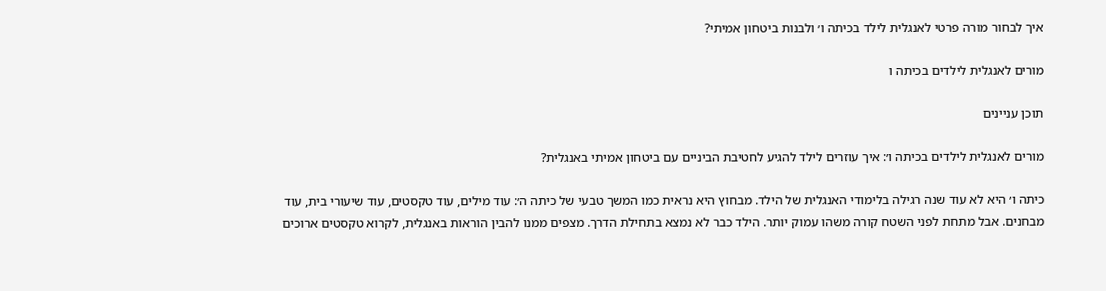איך לבחור מורה פרטי לאנגלית לילד בכיתה ו׳ ולבנות ביטחון אמיתי?

מורים לאנגלית לילדים בכיתה ו

תוכן עניינים

מורים לאנגלית לילדים בכיתה ו׳: איך עוזרים לילד להגיע לחטיבת הביניים עם ביטחון אמיתי באנגלית?

כיתה ו׳ היא לא עוד שנה רגילה בלימודי האנגלית של הילד. מבחוץ היא נראית כמו המשך טבעי של כיתה ה׳: עוד מילים, עוד טקסטים, עוד שיעורי בית, עוד מבחנים. אבל מתחת לפני השטח קורה משהו עמוק יותר. הילד כבר לא נמצא בתחילת הדרך. מצפים ממנו להבין הוראות באנגלית, לקרוא טקסטים ארוכים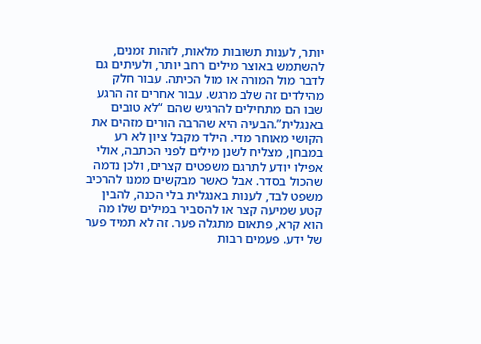יותר, לענות תשובות מלאות, לזהות זמנים, להשתמש באוצר מילים רחב יותר, ולעיתים גם לדבר מול המורה או מול הכיתה. עבור חלק מהילדים זה שלב מרגש. עבור אחרים זה הרגע שבו הם מתחילים להרגיש שהם “לא טובים באנגלית”.הבעיה היא שהרבה הורים מזהים את הקושי מאוחר מדי. הילד מקבל ציון לא רע במבחן, מצליח לשנן מילים לפני הכתבה, אולי אפילו יודע לתרגם משפטים קצרים, ולכן נדמה שהכול בסדר. אבל כאשר מבקשים ממנו להרכיב משפט לבד, לענות באנגלית בלי הכנה, להבין קטע שמיעה קצר או להסביר במילים שלו מה הוא קרא, פתאום מתגלה פער. זה לא תמיד פער של ידע. פעמים רבות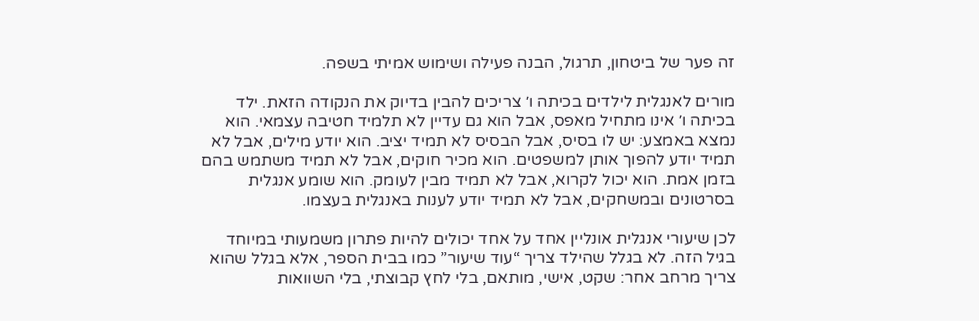זה פער של ביטחון, תרגול, הבנה פעילה ושימוש אמיתי בשפה.

מורים לאנגלית לילדים בכיתה ו׳ צריכים להבין בדיוק את הנקודה הזאת. ילד בכיתה ו׳ אינו מתחיל מאפס, אבל הוא גם עדיין לא תלמיד חטיבה עצמאי. הוא נמצא באמצע: יש לו בסיס, אבל הבסיס לא תמיד יציב. הוא יודע מילים, אבל לא תמיד יודע להפוך אותן למשפטים. הוא מכיר חוקים, אבל לא תמיד משתמש בהם בזמן אמת. הוא יכול לקרוא, אבל לא תמיד מבין לעומק. הוא שומע אנגלית בסרטונים ובמשחקים, אבל לא תמיד יודע לענות באנגלית בעצמו.

לכן שיעורי אנגלית אונליין אחד על אחד יכולים להיות פתרון משמעותי במיוחד בגיל הזה. לא בגלל שהילד צריך “עוד שיעור” כמו בבית הספר, אלא בגלל שהוא צריך מרחב אחר: שקט, אישי, מותאם, בלי לחץ קבוצתי, בלי השוואות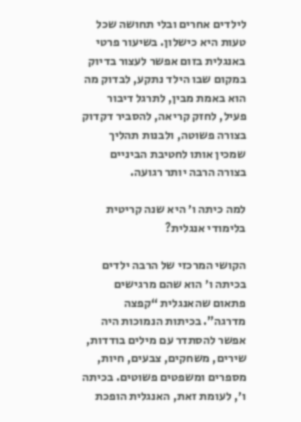לילדים אחרים ובלי תחושה שכל טעות היא כישלון. בשיעור פרטי באנגלית בזום אפשר לעצור בדיוק במקום שבו הילד נתקע, לבדוק מה הוא באמת מבין, לתרגל דיבור פעיל, לחזק קריאה, להסביר דקדוק בצורה פשוטה, ולבנות תהליך שמכין אותו לחטיבת הביניים בצורה הרבה יותר רגועה.

למה כיתה ו׳ היא שנה קריטית בלימודי אנגלית?

הקושי המרכזי של הרבה ילדים בכיתה ו׳ הוא שהם מרגישים פתאום שהאנגלית “קפצה מדרגה”. בכיתות הנמוכות היה אפשר להסתדר עם מילים בודדות, שירים, משחקים, צבעים, חיות, מספרים ומשפטים פשוטים. בכיתה ו׳, לעומת זאת, האנגלית הופכת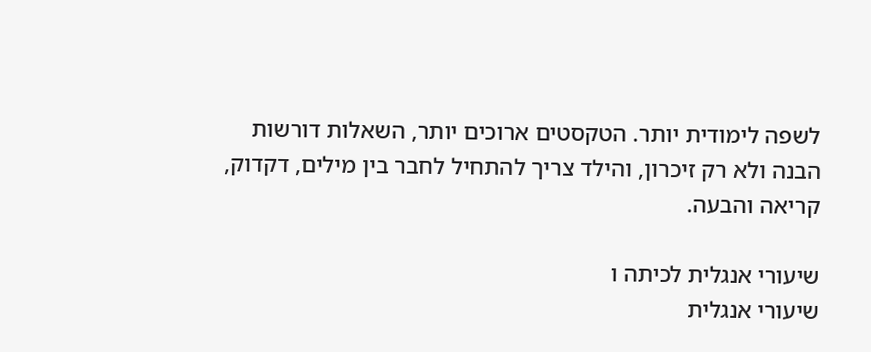לשפה לימודית יותר. הטקסטים ארוכים יותר, השאלות דורשות הבנה ולא רק זיכרון, והילד צריך להתחיל לחבר בין מילים, דקדוק, קריאה והבעה.

שיעורי אנגלית לכיתה ו
שיעורי אנגלית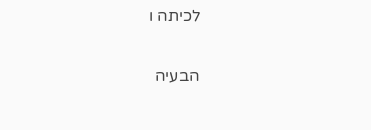לכיתה ו

הבעיה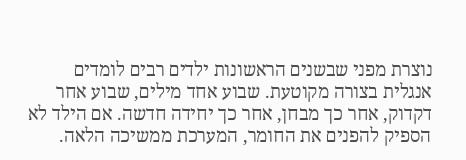נוצרת מפני שבשנים הראשונות ילדים רבים לומדים אנגלית בצורה מקוטעת. שבוע אחד מילים, שבוע אחר דקדוק, אחר כך מבחן, אחר כך יחידה חדשה. אם הילד לא הספיק להפנים את החומר, המערכת ממשיכה הלאה.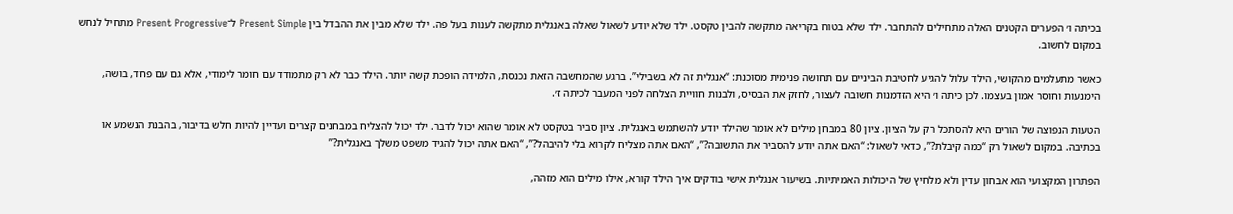בכיתה ו׳ הפערים הקטנים האלה מתחילים להתחבר. ילד שלא בטוח בקריאה מתקשה להבין טקסט. ילד שלא יודע לשאול שאלה באנגלית מתקשה לענות בעל פה. ילד שלא מבין את ההבדל בין Present Simple ל־Present Progressive מתחיל לנחש במקום לחשוב.

כאשר מתעלמים מהקושי, הילד עלול להגיע לחטיבת הביניים עם תחושה פנימית מסוכנת: “אנגלית זה לא בשבילי”. ברגע שהמחשבה הזאת נכנסת, הלמידה הופכת קשה יותר. הילד כבר לא רק מתמודד עם חומר לימודי, אלא גם עם פחד, בושה, הימנעות וחוסר אמון בעצמו. לכן כיתה ו׳ היא הזדמנות חשובה לעצור, לחזק את הבסיס, ולבנות חוויית הצלחה לפני המעבר לכיתה ז׳.

הטעות הנפוצה של הורים היא להסתכל רק על הציון. ציון 80 במבחן מילים לא אומר שהילד יודע להשתמש באנגלית. ציון סביר בטקסט לא אומר שהוא יכול לדבר. ילד יכול להצליח במבחנים קצרים ועדיין להיות חלש בדיבור, בהבנת הנשמע או בכתיבה. במקום לשאול רק “כמה קיבלת?”, כדאי לשאול: “האם אתה יודע להסביר את התשובה?”, “האם אתה מצליח לקרוא בלי להיבהל?”, “האם אתה יכול להגיד משפט משלך באנגלית?”

הפתרון המקצועי הוא אבחון עדין ולא מלחיץ של היכולות האמיתיות. בשיעור אנגלית אישי בודקים איך הילד קורא, אילו מילים הוא מזהה,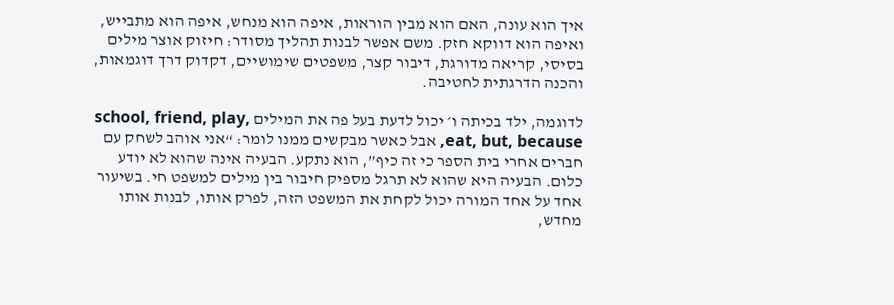איך הוא עונה, האם הוא מבין הוראות, איפה הוא מנחש, איפה הוא מתבייש, ואיפה הוא דווקא חזק. משם אפשר לבנות תהליך מסודר: חיזוק אוצר מילים בסיסי, קריאה מדורגת, דיבור קצר, משפטים שימושיים, דקדוק דרך דוגמאות, והכנה הדרגתית לחטיבה.

לדוגמה, ילד בכיתה ו׳ יכול לדעת בעל פה את המילים school, friend, play, eat, but, because, אבל כאשר מבקשים ממנו לומר: “אני אוהב לשחק עם חברים אחרי בית הספר כי זה כיף”, הוא נתקע. הבעיה אינה שהוא לא יודע כלום. הבעיה היא שהוא לא תרגל מספיק חיבור בין מילים למשפט חי. בשיעור אחד על אחד המורה יכול לקחת את המשפט הזה, לפרק אותו, לבנות אותו מחדש,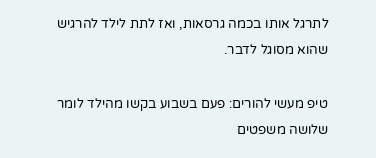לתרגל אותו בכמה גרסאות, ואז לתת לילד להרגיש שהוא מסוגל לדבר.

טיפ מעשי להורים: פעם בשבוע בקשו מהילד לומר שלושה משפטים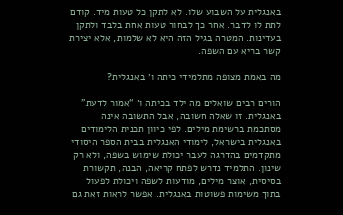באנגלית על השבוע שלו. לא לתקן כל טעות מיד. קודם לתת לו לדבר. אחר כך לבחור טעות אחת בלבד ולתקן בעדינות. המטרה בגיל הזה היא לא שלמות, אלא יצירת קשר בריא עם השפה.

מה באמת מצופה מתלמידי כיתה ו׳ באנגלית?

הורים רבים שואלים מה ילד בכיתה ו׳ “אמור לדעת” באנגלית. זו שאלה חשובה, אבל התשובה אינה מסתכמת ברשימת מילים. לפי כיוון תכנית הלימודים באנגלית בישראל, לימודי האנגלית בבית הספר היסודי מתקדמים בהדרגה לעבר יכולת שימוש בשפה, ולא רק שינון. התלמיד נדרש לפתח קריאה, הבנה, תקשורת בסיסית, אוצר מילים, מודעות לשפה ויכולת לפעול בתוך משימות פשוטות באנגלית. אפשר לראות זאת גם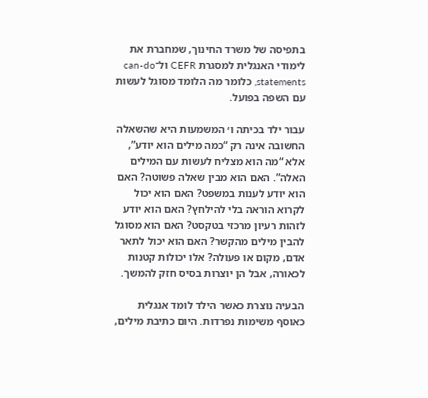בתפיסה של משרד החינוך, שמחברת את לימודי האנגלית למסגרת CEFR ול־can-do statements, כלומר מה הלומד מסוגל לעשות עם השפה בפועל.

עבור ילד בכיתה ו׳ המשמעות היא שהשאלה החשובה אינה רק “כמה מילים הוא יודע”, אלא “מה הוא מצליח לעשות עם המילים האלה”. האם הוא מבין שאלה פשוטה? האם הוא יודע לענות במשפט? האם הוא יכול לקרוא הוראה בלי להילחץ? האם הוא יודע לזהות רעיון מרכזי בטקסט? האם הוא מסוגל להבין מילים מהקשר? האם הוא יכול לתאר אדם, מקום או פעולה? אלו יכולות קטנות לכאורה, אבל הן יוצרות בסיס חזק להמשך.

הבעיה נוצרת כאשר הילד לומד אנגלית כאוסף משימות נפרדות. היום כתיבת מילים,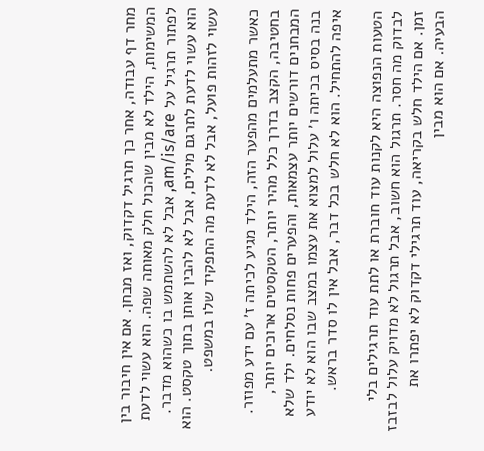מחר דף עבודה, אחר כך תרגיל דקדוק, ואז מבחן. אם אין חיבור בין המשימות, הילד לא מבין שהכול חלק מאותה שפה. הוא עשוי לדעת לפתור תרגיל על am/is/are, אבל לא להשתמש בו כשהוא מדבר. הוא עשוי לדעת לתרגם מילים, אבל לא להבין אותן בתוך טקסט. הוא עשוי לזהות פועל, אבל לא לדעת מה התפקיד שלו במשפט.

כאשר מתעלמים מהפער הזה, הילד מגיע לכיתה ז׳ עם ידע מפוזר. בחטיבה, הקצב בדרך כלל מהיר יותר, הטקסטים ארוכים יותר, המבחנים דורשים יותר עצמאות, והפערים פחות נסלחים. ילד שלא בנה בסיס בכיתה ו׳ עלול למצוא את עצמו במצב שבו הוא לא יודע איפה להתחיל. הוא לא חלש בכל דבר, אבל אין לו סדר בראש.

הטעות הנפוצה היא לקנות עוד חוברת או לתת עוד תרגילים בלי לבדוק מה חסר. תרגול הוא חשוב, אבל תרגול לא מדויק עלול לבזבז זמן. אם הילד חלש בקריאה, עוד תרגילי דקדוק לא יפתרו את הבעיה. אם הוא מבין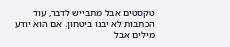טקסטים אבל מתבייש לדבר, עוד הכתבות לא יבנו ביטחון. אם הוא יודע מילים אבל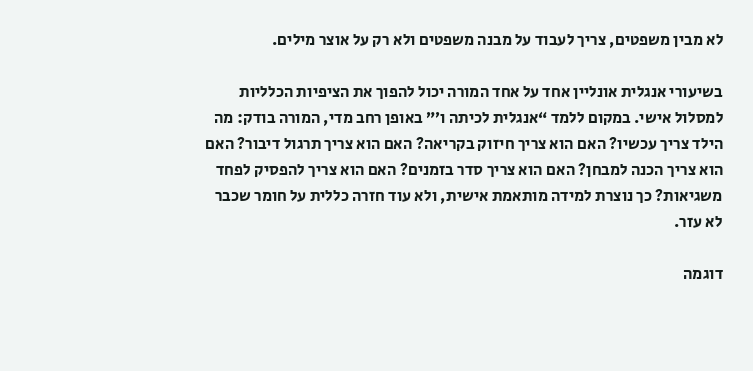לא מבין משפטים, צריך לעבוד על מבנה משפטים ולא רק על אוצר מילים.

בשיעורי אנגלית אונליין אחד על אחד המורה יכול להפוך את הציפיות הכלליות למסלול אישי. במקום ללמד “אנגלית לכיתה ו׳” באופן רחב מדי, המורה בודק: מה הילד צריך עכשיו? האם הוא צריך חיזוק בקריאה? האם הוא צריך תרגול דיבור? האם הוא צריך הכנה למבחן? האם הוא צריך סדר בזמנים? האם הוא צריך להפסיק לפחד משגיאות? כך נוצרת למידה מותאמת אישית, ולא עוד חזרה כללית על חומר שכבר לא עזר.

דוגמה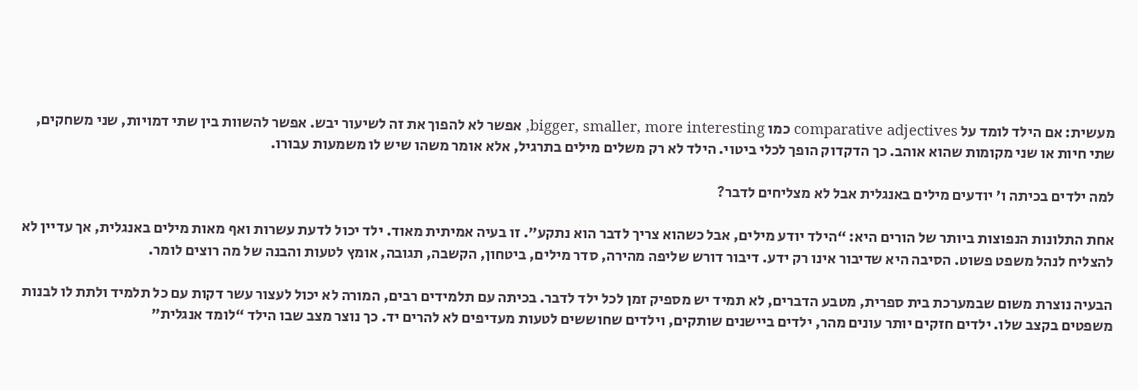מעשית: אם הילד לומד על comparative adjectives כמו bigger, smaller, more interesting, אפשר לא להפוך את זה לשיעור יבש. אפשר להשוות בין שתי דמויות, שני משחקים, שתי חיות או שני מקומות שהוא אוהב. כך הדקדוק הופך לכלי ביטוי. הילד לא רק משלים מילים בתרגיל, אלא אומר משהו שיש לו משמעות עבורו.

למה ילדים בכיתה ו׳ יודעים מילים באנגלית אבל לא מצליחים לדבר?

אחת התלונות הנפוצות ביותר של הורים היא: “הילד יודע מילים, אבל כשהוא צריך לדבר הוא נתקע”. זו בעיה אמיתית מאוד. ילד יכול לדעת עשרות ואף מאות מילים באנגלית, אך עדיין לא להצליח לנהל משפט פשוט. הסיבה היא שדיבור אינו רק ידע. דיבור דורש שליפה מהירה, סדר מילים, ביטחון, הקשבה, תגובה, אומץ לטעות והבנה של מה רוצים לומר.

הבעיה נוצרת משום שבמערכת בית ספרית, מטבע הדברים, לא תמיד יש מספיק זמן לכל ילד לדבר. בכיתה עם תלמידים רבים, המורה לא יכול לעצור עשר דקות עם כל תלמיד ולתת לו לבנות משפטים בקצב שלו. ילדים חזקים יותר עונים מהר, ילדים ביישנים שותקים, וילדים שחוששים לטעות מעדיפים לא להרים יד. כך נוצר מצב שבו הילד “לומד אנגלית”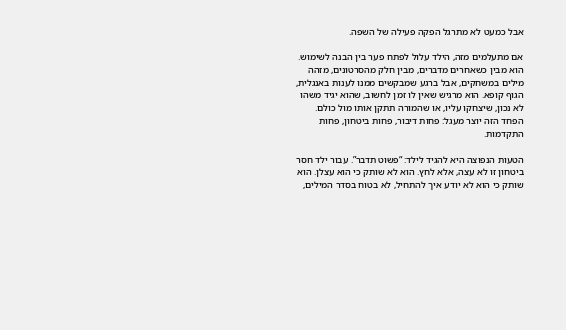אבל כמעט לא מתרגל הפקה פעילה של השפה.

אם מתעלמים מזה, הילד עלול לפתח פער בין הבנה לשימוש. הוא מבין כשאחרים מדברים, מבין חלק מהסרטונים, מזהה מילים במשחקים, אבל ברגע שמבקשים ממנו לענות באנגלית, הגוף קופא. הוא מרגיש שאין לו זמן לחשוב, שהוא יגיד משהו לא נכון, שיצחקו עליו, או שהמורה תתקן אותו מול כולם. הפחד הזה יוצר מעגל: פחות דיבור, פחות ביטחון, פחות התקדמות.

הטעות הנפוצה היא להגיד לילד: “פשוט תדבר”. עבור ילד חסר ביטחון זו לא עצה, אלא לחץ. הוא לא שותק כי הוא עצלן. הוא שותק כי הוא לא יודע איך להתחיל, לא בטוח בסדר המילים,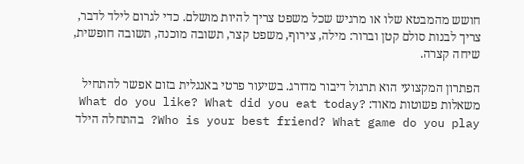חושש מהמבטא שלו או מרגיש שכל משפט צריך להיות מושלם. כדי לגרום לילד לדבר, צריך לבנות סולם קטן וברור: מילה, צירוף, משפט קצר, תשובה מוכנה, תשובה חופשית, שיחה קצרה.

הפתרון המקצועי הוא תרגול דיבור מדורג. בשיעור פרטי באנגלית בזום אפשר להתחיל משאלות פשוטות מאוד: What do you like? What did you eat today? Who is your best friend? What game do you play? בהתחלה הילד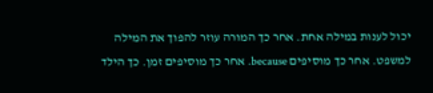יכול לענות במילה אחת. אחר כך המורה עוזר להפוך את המילה למשפט. אחר כך מוסיפים because. אחר כך מוסיפים זמן. כך הילד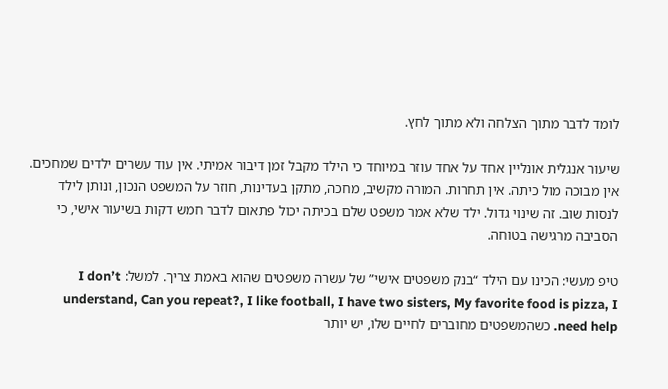לומד לדבר מתוך הצלחה ולא מתוך לחץ.

שיעור אנגלית אונליין אחד על אחד עוזר במיוחד כי הילד מקבל זמן דיבור אמיתי. אין עוד עשרים ילדים שמחכים. אין מבוכה מול כיתה. אין תחרות. המורה מקשיב, מחכה, מתקן בעדינות, חוזר על המשפט הנכון, ונותן לילד לנסות שוב. זה שינוי גדול. ילד שלא אמר משפט שלם בכיתה יכול פתאום לדבר חמש דקות בשיעור אישי, כי הסביבה מרגישה בטוחה.

טיפ מעשי: הכינו עם הילד “בנק משפטים אישי” של עשרה משפטים שהוא באמת צריך. למשל: I don’t understand, Can you repeat?, I like football, I have two sisters, My favorite food is pizza, I need help. כשהמשפטים מחוברים לחיים שלו, יש יותר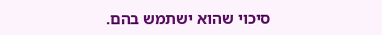סיכוי שהוא ישתמש בהם.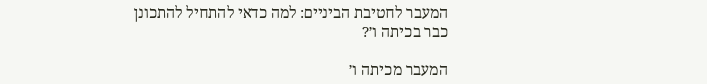המעבר לחטיבת הביניים: למה כדאי להתחיל להתכונן כבר בכיתה ו׳?

המעבר מכיתה ו׳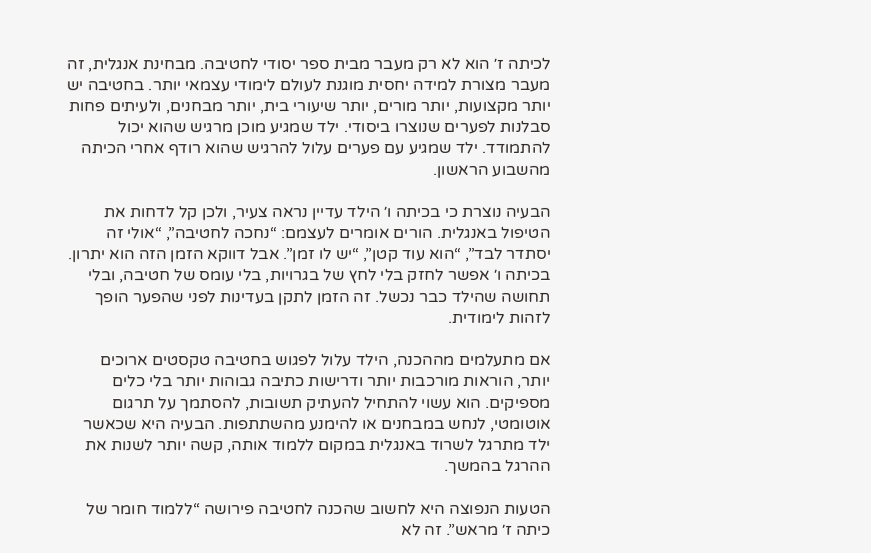לכיתה ז׳ הוא לא רק מעבר מבית ספר יסודי לחטיבה. מבחינת אנגלית, זה מעבר מצורת למידה יחסית מוגנת לעולם לימודי עצמאי יותר. בחטיבה יש יותר מקצועות, יותר מורים, יותר שיעורי בית, יותר מבחנים, ולעיתים פחות סבלנות לפערים שנוצרו ביסודי. ילד שמגיע מוכן מרגיש שהוא יכול להתמודד. ילד שמגיע עם פערים עלול להרגיש שהוא רודף אחרי הכיתה מהשבוע הראשון.

הבעיה נוצרת כי בכיתה ו׳ הילד עדיין נראה צעיר, ולכן קל לדחות את הטיפול באנגלית. הורים אומרים לעצמם: “נחכה לחטיבה”, “אולי זה יסתדר לבד”, “הוא עוד קטן”, “יש לו זמן”. אבל דווקא הזמן הזה הוא יתרון. בכיתה ו׳ אפשר לחזק בלי לחץ של בגרויות, בלי עומס של חטיבה, ובלי תחושה שהילד כבר נכשל. זה הזמן לתקן בעדינות לפני שהפער הופך לזהות לימודית.

אם מתעלמים מההכנה, הילד עלול לפגוש בחטיבה טקסטים ארוכים יותר, הוראות מורכבות יותר ודרישות כתיבה גבוהות יותר בלי כלים מספיקים. הוא עשוי להתחיל להעתיק תשובות, להסתמך על תרגום אוטומטי, לנחש במבחנים או להימנע מהשתתפות. הבעיה היא שכאשר ילד מתרגל לשרוד באנגלית במקום ללמוד אותה, קשה יותר לשנות את ההרגל בהמשך.

הטעות הנפוצה היא לחשוב שהכנה לחטיבה פירושה “ללמוד חומר של כיתה ז׳ מראש”. זה לא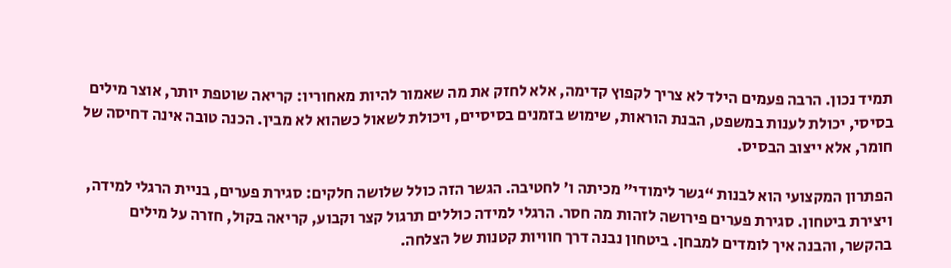תמיד נכון. הרבה פעמים הילד לא צריך לקפוץ קדימה, אלא לחזק את מה שאמור להיות מאחוריו: קריאה שוטפת יותר, אוצר מילים בסיסי, יכולת לענות במשפט, הבנת הוראות, שימוש בזמנים בסיסיים, ויכולת לשאול כשהוא לא מבין. הכנה טובה אינה דחיסה של חומר, אלא ייצוב הבסיס.

הפתרון המקצועי הוא לבנות “גשר לימודי” מכיתה ו׳ לחטיבה. הגשר הזה כולל שלושה חלקים: סגירת פערים, בניית הרגלי למידה, ויצירת ביטחון. סגירת פערים פירושה לזהות מה חסר. הרגלי למידה כוללים תרגול קצר וקבוע, קריאה בקול, חזרה על מילים בהקשר, והבנה איך לומדים למבחן. ביטחון נבנה דרך חוויות קטנות של הצלחה.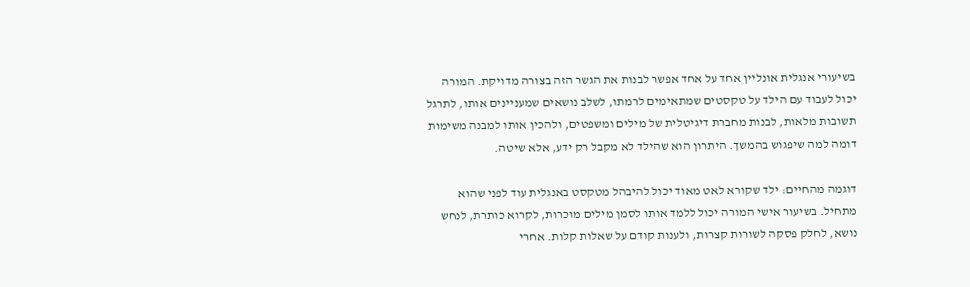בשיעורי אנגלית אונליין אחד על אחד אפשר לבנות את הגשר הזה בצורה מדויקת. המורה יכול לעבוד עם הילד על טקסטים שמתאימים לרמתו, לשלב נושאים שמעניינים אותו, לתרגל תשובות מלאות, לבנות מחברת דיגיטלית של מילים ומשפטים, ולהכין אותו למבנה משימות דומה למה שיפגוש בהמשך. היתרון הוא שהילד לא מקבל רק ידע, אלא שיטה.

דוגמה מהחיים: ילד שקורא לאט מאוד יכול להיבהל מטקסט באנגלית עוד לפני שהוא מתחיל. בשיעור אישי המורה יכול ללמד אותו לסמן מילים מוכרות, לקרוא כותרת, לנחש נושא, לחלק פסקה לשורות קצרות, ולענות קודם על שאלות קלות. אחרי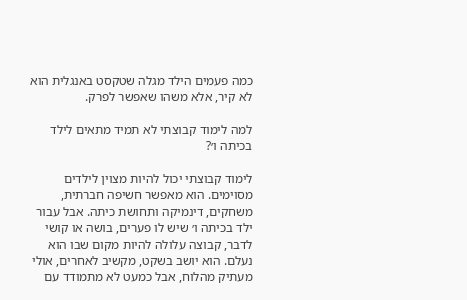כמה פעמים הילד מגלה שטקסט באנגלית הוא לא קיר, אלא משהו שאפשר לפרק.

למה לימוד קבוצתי לא תמיד מתאים לילד בכיתה ו׳?

לימוד קבוצתי יכול להיות מצוין לילדים מסוימים. הוא מאפשר חשיפה חברתית, משחקים, דינמיקה ותחושת כיתה. אבל עבור ילד בכיתה ו׳ שיש לו פערים, בושה או קושי לדבר, קבוצה עלולה להיות מקום שבו הוא נעלם. הוא יושב בשקט, מקשיב לאחרים, אולי מעתיק מהלוח, אבל כמעט לא מתמודד עם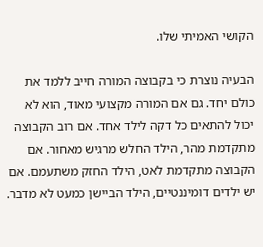הקושי האמיתי שלו.

הבעיה נוצרת כי בקבוצה המורה חייב ללמד את כולם יחד. גם אם המורה מקצועי מאוד, הוא לא יכול להתאים כל דקה לילד אחד. אם רוב הקבוצה מתקדמת מהר, הילד החלש מרגיש מאחור. אם הקבוצה מתקדמת לאט, הילד החזק משתעמם. אם יש ילדים דומיננטיים, הילד הביישן כמעט לא מדבר.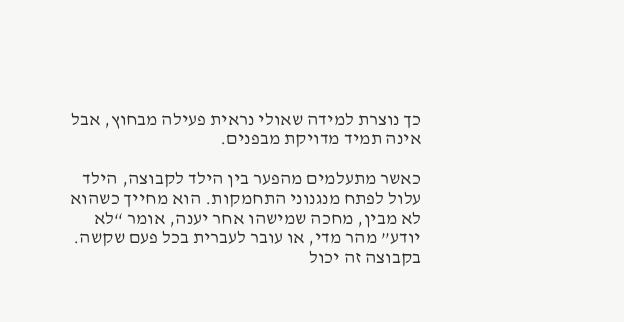כך נוצרת למידה שאולי נראית פעילה מבחוץ, אבל אינה תמיד מדויקת מבפנים.

כאשר מתעלמים מהפער בין הילד לקבוצה, הילד עלול לפתח מנגנוני התחמקות. הוא מחייך כשהוא לא מבין, מחכה שמישהו אחר יענה, אומר “לא יודע” מהר מדי, או עובר לעברית בכל פעם שקשה. בקבוצה זה יכול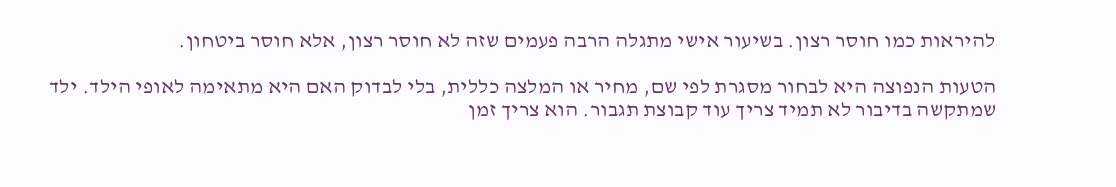להיראות כמו חוסר רצון. בשיעור אישי מתגלה הרבה פעמים שזה לא חוסר רצון, אלא חוסר ביטחון.

הטעות הנפוצה היא לבחור מסגרת לפי שם, מחיר או המלצה כללית, בלי לבדוק האם היא מתאימה לאופי הילד. ילד שמתקשה בדיבור לא תמיד צריך עוד קבוצת תגבור. הוא צריך זמן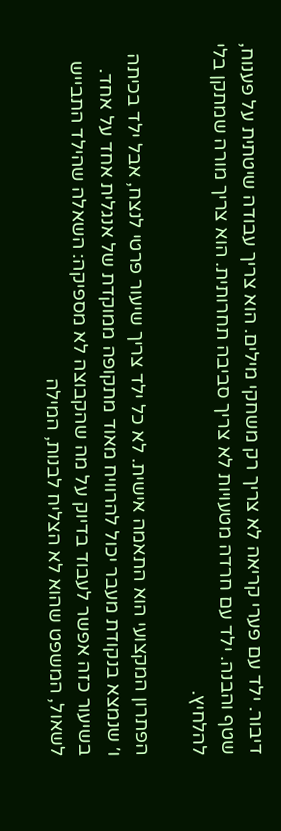דיבור. ילד עם פערי קריאה לא צריך רק משחקי מילים. הוא צריך עבודה שיטתית על פענוח, שטף והבנה. ילד עם חרדה מטעויות לא צריך סביבה תחרותית. הוא צריך מורה שמתקן בלי להלחיץ.

הפתרון המקצועי הוא התאמה אישית. לא כל ילד צריך שיעור פרטי לנצח, אבל ילד בכיתה ו׳ שנמצא בנקודת מעבר יכול להרוויח מאוד מתקופה ממוקדת של אנגלית אחד על אחד. בשיעור כזה אפשר לעבוד בדיוק על מה שהקבוצה לא מספיקה: השאלה שהילד התבייש לשאול, המשפט שהוא לא הצליח לבנות, המילה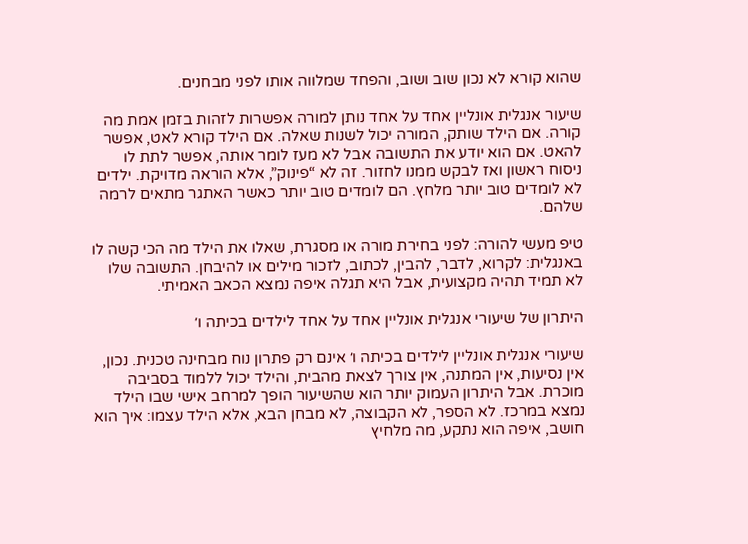שהוא קורא לא נכון שוב ושוב, והפחד שמלווה אותו לפני מבחנים.

שיעור אנגלית אונליין אחד על אחד נותן למורה אפשרות לזהות בזמן אמת מה קורה. אם הילד שותק, המורה יכול לשנות שאלה. אם הילד קורא לאט, אפשר להאט. אם הוא יודע את התשובה אבל לא מעז לומר אותה, אפשר לתת לו ניסוח ראשון ואז לבקש ממנו לחזור. זה לא “פינוק”, אלא הוראה מדויקת. ילדים לא לומדים טוב יותר מלחץ. הם לומדים טוב יותר כאשר האתגר מתאים לרמה שלהם.

טיפ מעשי להורה: לפני בחירת מורה או מסגרת, שאלו את הילד מה הכי קשה לו באנגלית: לקרוא, לדבר, להבין, לכתוב, לזכור מילים או להיבחן. התשובה שלו לא תמיד תהיה מקצועית, אבל היא תגלה איפה נמצא הכאב האמיתי.

היתרון של שיעורי אנגלית אונליין אחד על אחד לילדים בכיתה ו׳

שיעורי אנגלית אונליין לילדים בכיתה ו׳ אינם רק פתרון נוח מבחינה טכנית. נכון, אין נסיעות, אין המתנה, אין צורך לצאת מהבית, והילד יכול ללמוד בסביבה מוכרת. אבל היתרון העמוק יותר הוא שהשיעור הופך למרחב אישי שבו הילד נמצא במרכז. לא הספר, לא הקבוצה, לא מבחן הבא, אלא הילד עצמו: איך הוא חושב, איפה הוא נתקע, מה מלחיץ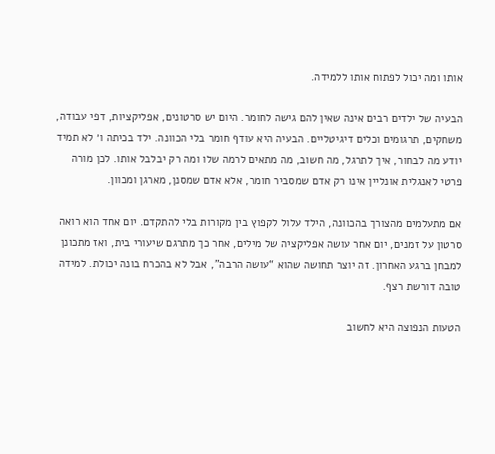אותו ומה יכול לפתוח אותו ללמידה.

הבעיה של ילדים רבים אינה שאין להם גישה לחומר. היום יש סרטונים, אפליקציות, דפי עבודה, משחקים, תרגומים וכלים דיגיטליים. הבעיה היא עודף חומר בלי הכוונה. ילד בכיתה ו׳ לא תמיד יודע מה לבחור, איך לתרגל, מה חשוב, מה מתאים לרמה שלו ומה רק יבלבל אותו. לכן מורה פרטי לאנגלית אונליין אינו רק אדם שמסביר חומר, אלא אדם שמסנן, מארגן ומכוון.

אם מתעלמים מהצורך בהכוונה, הילד עלול לקפוץ בין מקורות בלי להתקדם. יום אחד הוא רואה סרטון על זמנים, יום אחר עושה אפליקציה של מילים, אחר כך מתרגם שיעורי בית, ואז מתכונן למבחן ברגע האחרון. זה יוצר תחושה שהוא “עושה הרבה”, אבל לא בהכרח בונה יכולת. למידה טובה דורשת רצף.

הטעות הנפוצה היא לחשוב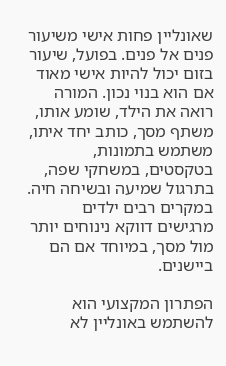שאונליין פחות אישי משיעור פנים אל פנים. בפועל, שיעור בזום יכול להיות אישי מאוד אם הוא בנוי נכון. המורה רואה את הילד, שומע אותו, משתף מסך, כותב יחד איתו, משתמש בתמונות, בטקסטים, במשחקי שפה, בתרגול שמיעה ובשיחה חיה. במקרים רבים ילדים מרגישים דווקא נינוחים יותר מול מסך, במיוחד אם הם ביישנים.

הפתרון המקצועי הוא להשתמש באונליין לא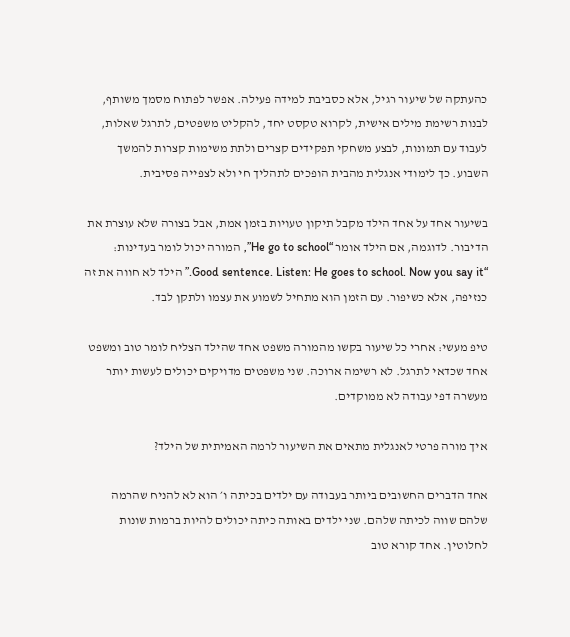כהעתקה של שיעור רגיל, אלא כסביבת למידה פעילה. אפשר לפתוח מסמך משותף, לבנות רשימת מילים אישית, לקרוא טקסט יחד, להקליט משפטים, לתרגל שאלות, לעבוד עם תמונות, לבצע משחקי תפקידים קצרים ולתת משימות קצרות להמשך השבוע. כך לימודי אנגלית מהבית הופכים לתהליך חי ולא לצפייה פסיבית.

בשיעור אחד על אחד הילד מקבל תיקון טעויות בזמן אמת, אבל בצורה שלא עוצרת את הדיבור. לדוגמה, אם הילד אומר “He go to school”, המורה יכול לומר בעדינות: “Good sentence. Listen: He goes to school. Now you say it.” הילד לא חווה את זה כנזיפה, אלא כשיפור. עם הזמן הוא מתחיל לשמוע את עצמו ולתקן לבד.

טיפ מעשי: אחרי כל שיעור בקשו מהמורה משפט אחד שהילד הצליח לומר טוב ומשפט אחד שכדאי לתרגל. לא רשימה ארוכה. שני משפטים מדויקים יכולים לעשות יותר מעשרה דפי עבודה לא ממוקדים.

איך מורה פרטי לאנגלית מתאים את השיעור לרמה האמיתית של הילד?

אחד הדברים החשובים ביותר בעבודה עם ילדים בכיתה ו׳ הוא לא להניח שהרמה שלהם שווה לכיתה שלהם. שני ילדים באותה כיתה יכולים להיות ברמות שונות לחלוטין. אחד קורא טוב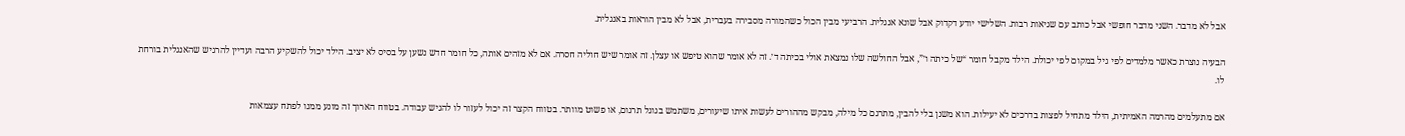אבל לא מדבר. השני מדבר חופשי אבל כותב עם שגיאות רבות. השלישי יודע דקדוק אבל שונא אנגלית. הרביעי מבין הכול כשהמורה מסבירה בעברית, אבל לא מבין הוראות באנגלית.

הבעיה נוצרת כאשר מלמדים לפי גיל במקום לפי יכולת. הילד מקבל חומר “של כיתה ו׳”, אבל החולשה שלו נמצאת אולי בכיתה ד׳. זה לא אומר שהוא טיפש או עצלן. זה אומר שיש חוליה חסרה. אם לא מזהים אותה, כל חומר חדש נשען על בסיס לא יציב. הילד יכול להשקיע הרבה ועדיין להרגיש שהאנגלית בורחת לו.

אם מתעלמים מהרמה האמיתית, הילד מתחיל לפצות בדרכים לא יעילות. הוא משנן בלי להבין, מתרגם כל מילה, מבקש מההורים לעשות איתו שיעורים, משתמש בגוגל תרגום, או פשוט מוותר. בטווח הקצר זה יכול לעזור לו להגיש עבודה. בטווח הארוך זה מונע ממנו לפתח עצמאות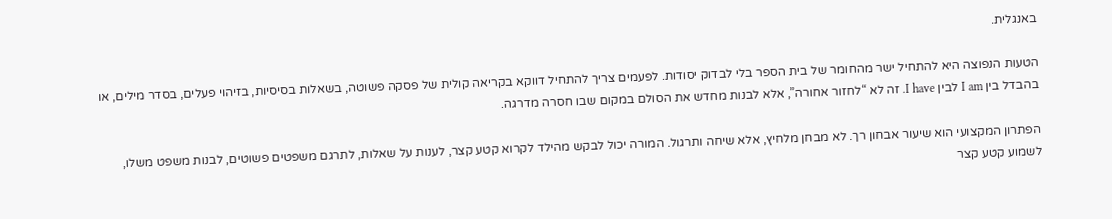באנגלית.

הטעות הנפוצה היא להתחיל ישר מהחומר של בית הספר בלי לבדוק יסודות. לפעמים צריך להתחיל דווקא בקריאה קולית של פסקה פשוטה, בשאלות בסיסיות, בזיהוי פעלים, בסדר מילים, או בהבדל בין I am לבין I have. זה לא “לחזור אחורה”, אלא לבנות מחדש את הסולם במקום שבו חסרה מדרגה.

הפתרון המקצועי הוא שיעור אבחון רך. לא מבחן מלחיץ, אלא שיחה ותרגול. המורה יכול לבקש מהילד לקרוא קטע קצר, לענות על שאלות, לתרגם משפטים פשוטים, לבנות משפט משלו, לשמוע קטע קצר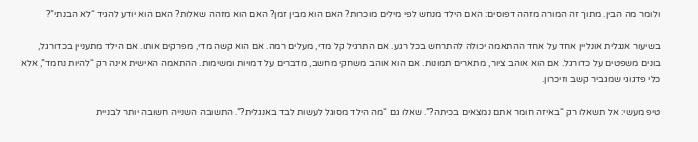ולומר מה הבין. מתוך זה המורה מזהה דפוסים: האם הילד מנחש לפי מילים מוכרות? האם הוא מבין זמן? האם הוא מזהה שאלות? האם הוא יודע להגיד “לא הבנתי”?

בשיעור אנגלית אונליין אחד על אחד ההתאמה יכולה להתרחש בכל רגע. אם התרגיל קל מדי, מעלים רמה. אם הוא קשה מדי, מפרקים אותו. אם הילד מתעניין בכדורגל, בונים משפטים על כדורגל. אם הוא אוהב ציור, מתארים תמונות. אם הוא אוהב משחקי מחשב, מדברים על דמויות ומשימות. ההתאמה האישית אינה רק “להיות נחמד”, אלא כלי פדגוגי שמגביר קשב וזיכרון.

טיפ מעשי: אל תשאלו רק “באיזה חומר אתם נמצאים בכיתה?”. שאלו גם “מה הילד מסוגל לעשות לבד באנגלית?”. התשובה השנייה חשובה יותר לבניית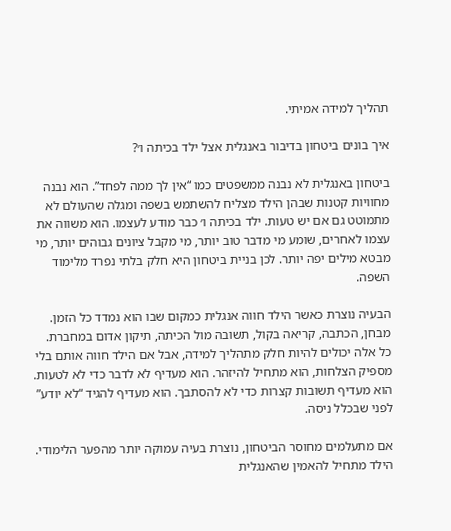תהליך למידה אמיתי.

איך בונים ביטחון בדיבור באנגלית אצל ילד בכיתה ו׳?

ביטחון באנגלית לא נבנה ממשפטים כמו “אין לך ממה לפחד”. הוא נבנה מחוויות קטנות שבהן הילד מצליח להשתמש בשפה ומגלה שהעולם לא מתמוטט גם אם יש טעות. ילד בכיתה ו׳ כבר מודע לעצמו. הוא משווה את עצמו לאחרים, שומע מי מדבר טוב יותר, מי מקבל ציונים גבוהים יותר, מי מבטא מילים יפה יותר. לכן בניית ביטחון היא חלק בלתי נפרד מלימוד השפה.

הבעיה נוצרת כאשר הילד חווה אנגלית כמקום שבו הוא נמדד כל הזמן. מבחן, הכתבה, קריאה בקול, תשובה מול הכיתה, תיקון אדום במחברת. כל אלה יכולים להיות חלק מתהליך למידה, אבל אם הילד חווה אותם בלי מספיק הצלחות, הוא מתחיל להיזהר. הוא מעדיף לא לדבר כדי לא לטעות. הוא מעדיף תשובות קצרות כדי לא להסתבך. הוא מעדיף להגיד “לא יודע” לפני שבכלל ניסה.

אם מתעלמים מחוסר הביטחון, נוצרת בעיה עמוקה יותר מהפער הלימודי. הילד מתחיל להאמין שהאנגלית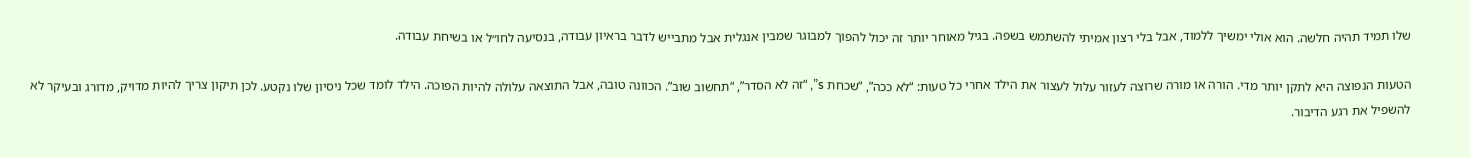שלו תמיד תהיה חלשה. הוא אולי ימשיך ללמוד, אבל בלי רצון אמיתי להשתמש בשפה. בגיל מאוחר יותר זה יכול להפוך למבוגר שמבין אנגלית אבל מתבייש לדבר בראיון עבודה, בנסיעה לחו״ל או בשיחת עבודה.

הטעות הנפוצה היא לתקן יותר מדי. הורה או מורה שרוצה לעזור עלול לעצור את הילד אחרי כל טעות: “לא ככה”, “שכחת s”, “זה לא הסדר”, “תחשוב שוב”. הכוונה טובה, אבל התוצאה עלולה להיות הפוכה. הילד לומד שכל ניסיון שלו נקטע. לכן תיקון צריך להיות מדויק, מדורג ובעיקר לא להשפיל את רגע הדיבור.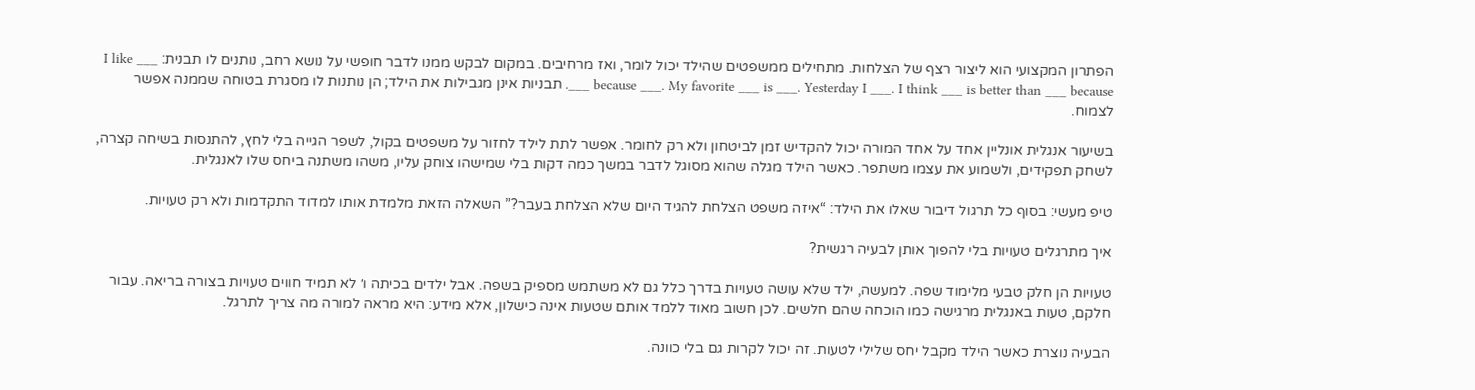הפתרון המקצועי הוא ליצור רצף של הצלחות. מתחילים ממשפטים שהילד יכול לומר, ואז מרחיבים. במקום לבקש ממנו לדבר חופשי על נושא רחב, נותנים לו תבנית: I like ___ because ___. My favorite ___ is ___. Yesterday I ___. I think ___ is better than ___ because ___. תבניות אינן מגבילות את הילד; הן נותנות לו מסגרת בטוחה שממנה אפשר לצמוח.

בשיעור אנגלית אונליין אחד על אחד המורה יכול להקדיש זמן לביטחון ולא רק לחומר. אפשר לתת לילד לחזור על משפטים בקול, לשפר הגייה בלי לחץ, להתנסות בשיחה קצרה, לשחק תפקידים, ולשמוע את עצמו משתפר. כאשר הילד מגלה שהוא מסוגל לדבר במשך כמה דקות בלי שמישהו צוחק עליו, משהו משתנה ביחס שלו לאנגלית.

טיפ מעשי: בסוף כל תרגול דיבור שאלו את הילד: “איזה משפט הצלחת להגיד היום שלא הצלחת בעבר?” השאלה הזאת מלמדת אותו למדוד התקדמות ולא רק טעויות.

איך מתרגלים טעויות בלי להפוך אותן לבעיה רגשית?

טעויות הן חלק טבעי מלימוד שפה. למעשה, ילד שלא עושה טעויות בדרך כלל גם לא משתמש מספיק בשפה. אבל ילדים בכיתה ו׳ לא תמיד חווים טעויות בצורה בריאה. עבור חלקם, טעות באנגלית מרגישה כמו הוכחה שהם חלשים. לכן חשוב מאוד ללמד אותם שטעות אינה כישלון, אלא מידע: היא מראה למורה מה צריך לתרגל.

הבעיה נוצרת כאשר הילד מקבל יחס שלילי לטעות. זה יכול לקרות גם בלי כוונה.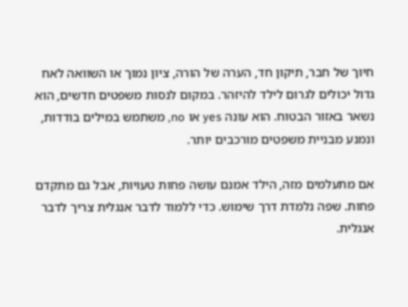חיוך של חבר, תיקון חד, הערה של הורה, ציון נמוך או השוואה לאח גדול יכולים לגרום לילד להיזהר. במקום לנסות משפטים חדשים, הוא נשאר באזור הבטוח. הוא עונה yes או no, משתמש במילים בודדות, ונמנע מבניית משפטים מורכבים יותר.

אם מתעלמים מזה, הילד אמנם עושה פחות טעויות, אבל גם מתקדם פחות. שפה נלמדת דרך שימוש. כדי ללמוד לדבר אנגלית צריך לדבר אנגלית.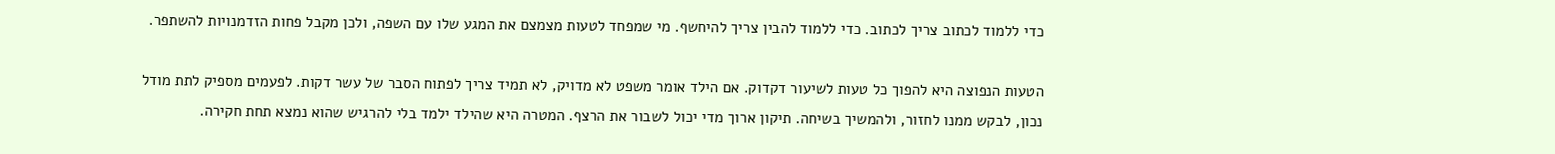כדי ללמוד לכתוב צריך לכתוב. כדי ללמוד להבין צריך להיחשף. מי שמפחד לטעות מצמצם את המגע שלו עם השפה, ולכן מקבל פחות הזדמנויות להשתפר.

הטעות הנפוצה היא להפוך כל טעות לשיעור דקדוק. אם הילד אומר משפט לא מדויק, לא תמיד צריך לפתוח הסבר של עשר דקות. לפעמים מספיק לתת מודל נכון, לבקש ממנו לחזור, ולהמשיך בשיחה. תיקון ארוך מדי יכול לשבור את הרצף. המטרה היא שהילד ילמד בלי להרגיש שהוא נמצא תחת חקירה.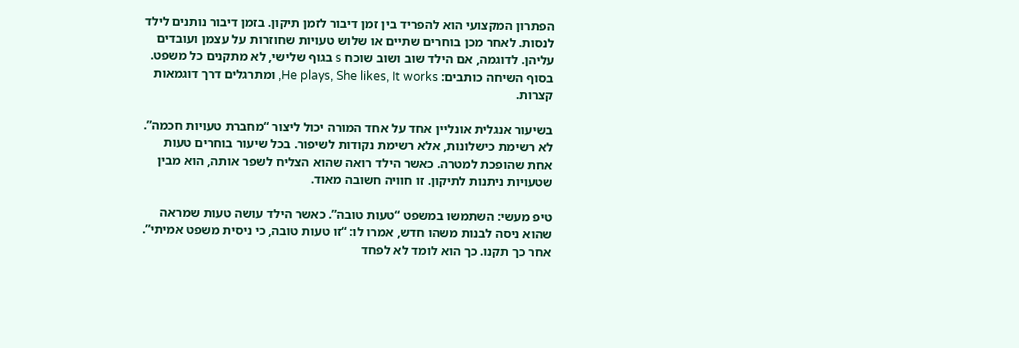הפתרון המקצועי הוא להפריד בין זמן דיבור לזמן תיקון. בזמן דיבור נותנים לילד לנסות. לאחר מכן בוחרים שתיים או שלוש טעויות שחוזרות על עצמן ועובדים עליהן. לדוגמה, אם הילד שוב ושוב שוכח s בגוף שלישי, לא מתקנים כל משפט. בסוף השיחה כותבים: He plays, She likes, It works, ומתרגלים דרך דוגמאות קצרות.

בשיעור אנגלית אונליין אחד על אחד המורה יכול ליצור “מחברת טעויות חכמה”. לא רשימת כישלונות, אלא רשימת נקודות לשיפור. בכל שיעור בוחרים טעות אחת שהופכת למטרה. כאשר הילד רואה שהוא הצליח לשפר אותה, הוא מבין שטעויות ניתנות לתיקון. זו חוויה חשובה מאוד.

טיפ מעשי: השתמשו במשפט “טעות טובה”. כאשר הילד עושה טעות שמראה שהוא ניסה לבנות משהו חדש, אמרו לו: “זו טעות טובה, כי ניסית משפט אמיתי”. אחר כך תקנו. כך הוא לומד לא לפחד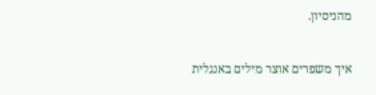מהניסיון.

איך משפרים אוצר מילים באנגלית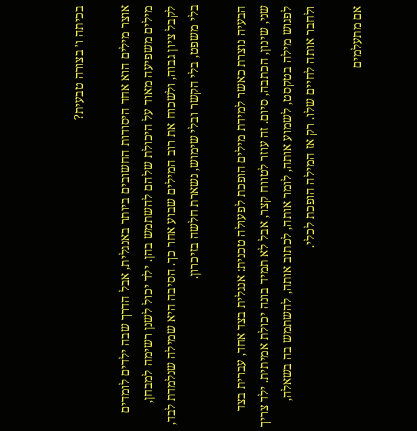בכיתה ו׳ בצורה טבעית?

אוצר מילים הוא אחד היסודות החשובים ביותר באנגלית, אבל הדרך שבה ילדים לומדים מילים משפיעה מאוד על היכולת שלהם להשתמש בהן. ילד יכול לשנן רשימה למבחן, לקבל ציון גבוה, ולשכוח את רוב המילים שבוע אחר כך. הסיבה היא שמילה שנלמדת לבד, בלי משפט, בלי הקשר ובלי שימוש, נשארת חלשה בזיכרון.

הבעיה נוצרת כאשר למידת מילים הופכת לפעולה טכנית: אנגלית בצד אחד, עברית בצד שני, שינון, הכתבה, סיום. זה עוזר לטווח קצר, אבל לא תמיד בונה יכולת אמיתית. ילד צריך לפגוש מילה בטקסט, לשמוע אותה, לומר אותה, לכתוב אותה, להשתמש בה בשאלה, ולחבר אותה לחיים שלו. רק אז המילה הופכת לכלי.

אם מתעלמים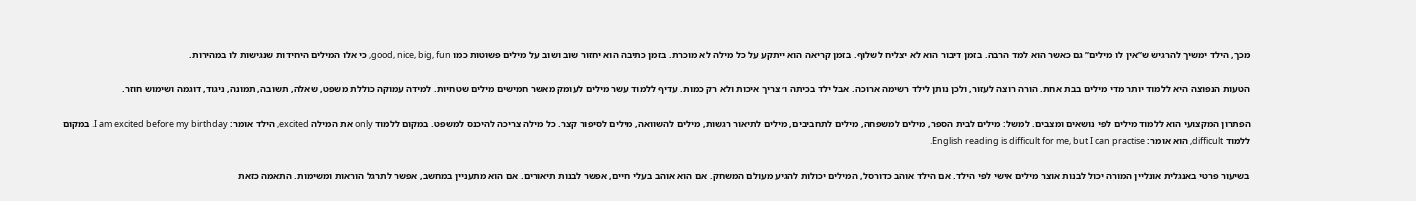מכך, הילד ימשיך להרגיש ש”אין לו מילים” גם כאשר הוא למד הרבה. בזמן דיבור הוא לא יצליח לשלוף. בזמן קריאה הוא ייתקע על כל מילה לא מוכרת. בזמן כתיבה הוא יחזור שוב ושוב על מילים פשוטות כמו good, nice, big, fun, כי אלו המילים היחידות שנגישות לו במהירות.

הטעות הנפוצה היא ללמוד יותר מדי מילים בבת אחת. הורה רוצה לעזור, ולכן נותן לילד רשימה ארוכה. אבל ילד בכיתה ו׳ צריך איכות ולא רק כמות. עדיף ללמוד עשר מילים לעומק מאשר חמישים מילים שטחיות. למידה עמוקה כוללת משפט, שאלה, תשובה, תמונה, ניגוד, דוגמה ושימוש חוזר.

הפתרון המקצועי הוא ללמוד מילים לפי נושאים ומצבים. למשל: מילים לבית הספר, מילים למשפחה, מילים לתחביבים, מילים לתיאור רגשות, מילים להשוואה, מילים לסיפור קצר. כל מילה צריכה להיכנס למשפט. במקום ללמוד only את המילה excited, הילד אומר: I am excited before my birthday. במקום ללמוד difficult, הוא אומר: English reading is difficult for me, but I can practise.

בשיעור פרטי באנגלית אונליין המורה יכול לבנות אוצר מילים אישי לפי הילד. אם הילד אוהב כדורסל, המילים יכולות להגיע מעולם המשחק. אם הוא אוהב בעלי חיים, אפשר לבנות תיאורים. אם הוא מתעניין במחשב, אפשר לתרגל הוראות ומשימות. התאמה כזאת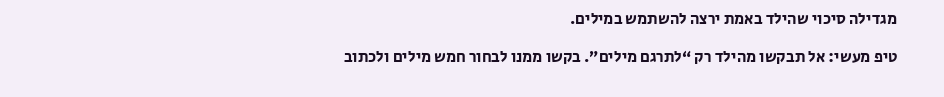מגדילה סיכוי שהילד באמת ירצה להשתמש במילים.

טיפ מעשי: אל תבקשו מהילד רק “לתרגם מילים”. בקשו ממנו לבחור חמש מילים ולכתוב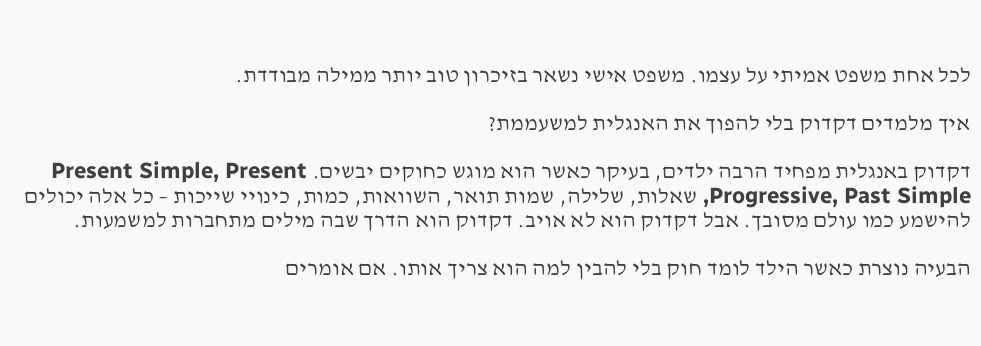לכל אחת משפט אמיתי על עצמו. משפט אישי נשאר בזיכרון טוב יותר ממילה מבודדת.

איך מלמדים דקדוק בלי להפוך את האנגלית למשעממת?

דקדוק באנגלית מפחיד הרבה ילדים, בעיקר כאשר הוא מוגש כחוקים יבשים. Present Simple, Present Progressive, Past Simple, שאלות, שלילה, שמות תואר, השוואות, כמות, כינויי שייכות – כל אלה יכולים להישמע כמו עולם מסובך. אבל דקדוק הוא לא אויב. דקדוק הוא הדרך שבה מילים מתחברות למשמעות.

הבעיה נוצרת כאשר הילד לומד חוק בלי להבין למה הוא צריך אותו. אם אומרים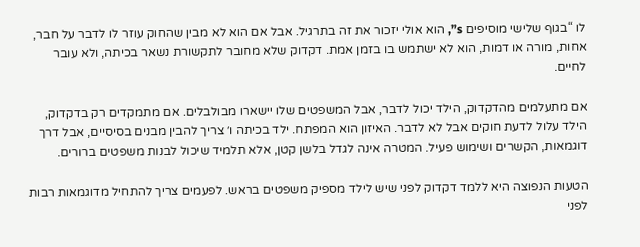לו “בגוף שלישי מוסיפים s”, הוא אולי יזכור את זה בתרגיל. אבל אם הוא לא מבין שהחוק עוזר לו לדבר על חבר, אחות, מורה או דמות, הוא לא ישתמש בו בזמן אמת. דקדוק שלא מחובר לתקשורת נשאר בכיתה, ולא עובר לחיים.

אם מתעלמים מהדקדוק, הילד יכול לדבר, אבל המשפטים שלו יישארו מבולבלים. אם מתמקדים רק בדקדוק, הילד עלול לדעת חוקים אבל לא לדבר. האיזון הוא המפתח. ילד בכיתה ו׳ צריך להבין מבנים בסיסיים, אבל דרך דוגמאות, הקשרים ושימוש פעיל. המטרה אינה לגדל בלשן קטן, אלא תלמיד שיכול לבנות משפטים ברורים.

הטעות הנפוצה היא ללמד דקדוק לפני שיש לילד מספיק משפטים בראש. לפעמים צריך להתחיל מדוגמאות רבות לפני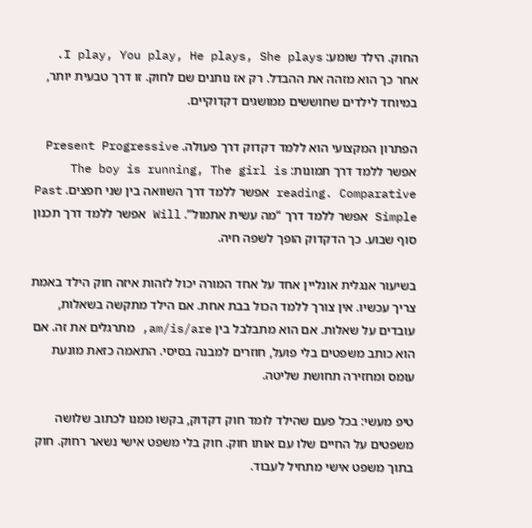החוק. הילד שומע: I play, You play, He plays, She plays. אחר כך הוא מזהה את ההבדל. רק אז נותנים שם לחוק. זו דרך טבעית יותר, במיוחד לילדים שחוששים ממושגים דקדוקיים.

הפתרון המקצועי הוא ללמד דקדוק דרך פעולה. Present Progressive אפשר ללמד דרך תמונות: The boy is running, The girl is reading. Comparative אפשר ללמד דרך השוואה בין שני חפצים. Past Simple אפשר ללמד דרך “מה עשית אתמול”. Will אפשר ללמד דרך תכנון סוף שבוע. כך הדקדוק הופך לשפה חיה.

בשיעור אנגלית אונליין אחד על אחד המורה יכול לזהות איזה חוק הילד באמת צריך עכשיו. אין צורך ללמד הכול בבת אחת. אם הילד מתקשה בשאלות, עובדים על שאלות. אם הוא מתבלבל בין am/is/are, מתרגלים את זה. אם הוא כותב משפטים בלי פועל, חוזרים למבנה בסיסי. התאמה כזאת מונעת עומס ומחזירה תחושת שליטה.

טיפ מעשי: בכל פעם שהילד לומד חוק דקדוק, בקשו ממנו לכתוב שלושה משפטים על החיים שלו עם אותו חוק. חוק בלי משפט אישי נשאר רחוק. חוק בתוך משפט אישי מתחיל לעבוד.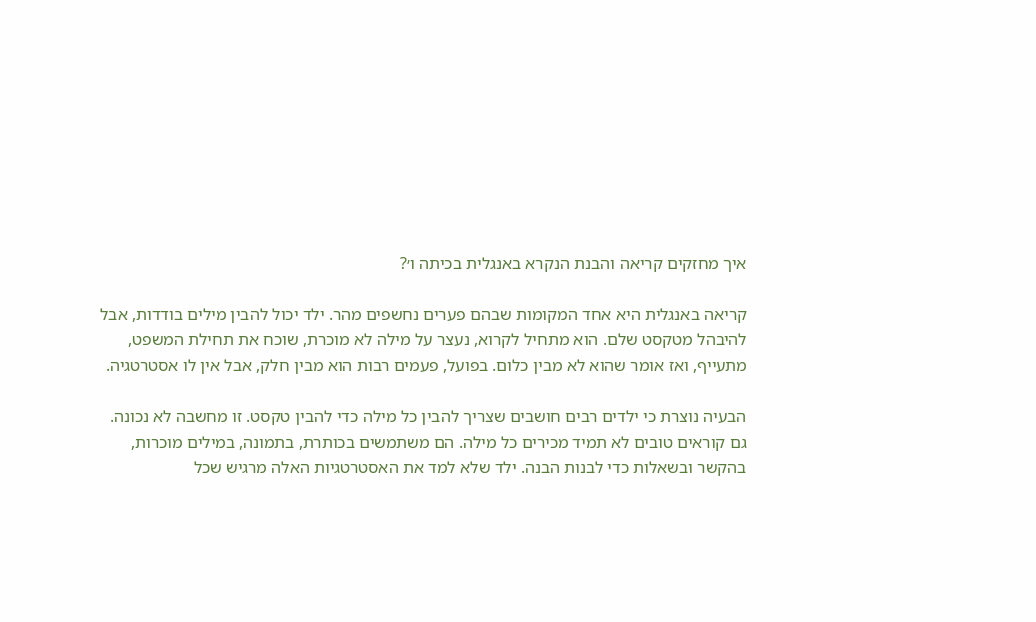איך מחזקים קריאה והבנת הנקרא באנגלית בכיתה ו׳?

קריאה באנגלית היא אחד המקומות שבהם פערים נחשפים מהר. ילד יכול להבין מילים בודדות, אבל להיבהל מטקסט שלם. הוא מתחיל לקרוא, נעצר על מילה לא מוכרת, שוכח את תחילת המשפט, מתעייף, ואז אומר שהוא לא מבין כלום. בפועל, פעמים רבות הוא מבין חלק, אבל אין לו אסטרטגיה.

הבעיה נוצרת כי ילדים רבים חושבים שצריך להבין כל מילה כדי להבין טקסט. זו מחשבה לא נכונה. גם קוראים טובים לא תמיד מכירים כל מילה. הם משתמשים בכותרת, בתמונה, במילים מוכרות, בהקשר ובשאלות כדי לבנות הבנה. ילד שלא למד את האסטרטגיות האלה מרגיש שכל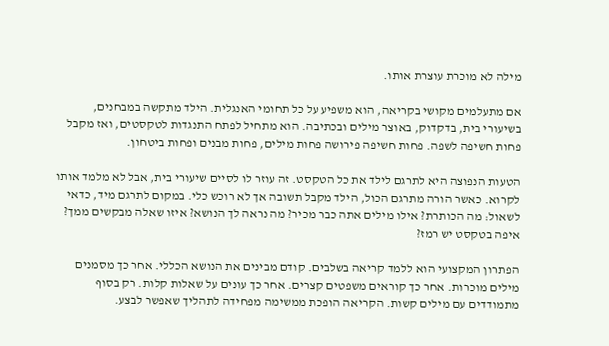מילה לא מוכרת עוצרת אותו.

אם מתעלמים מקושי בקריאה, הוא משפיע על כל תחומי האנגלית. הילד מתקשה במבחנים, בשיעורי בית, בדקדוק, באוצר מילים ובכתיבה. הוא מתחיל לפתח התנגדות לטקסטים, ואז מקבל פחות חשיפה לשפה. פחות חשיפה פירושה פחות מילים, פחות מבנים ופחות ביטחון.

הטעות הנפוצה היא לתרגם לילד את כל הטקסט. זה עוזר לו לסיים שיעורי בית, אבל לא מלמד אותו לקרוא. כאשר הורה מתרגם הכול, הילד מקבל תשובה אך לא רוכש כלי. במקום לתרגם מיד, כדאי לשאול: מה הכותרת? אילו מילים אתה כבר מכיר? מה נראה לך הנושא? איזו שאלה מבקשים ממך? איפה בטקסט יש רמז?

הפתרון המקצועי הוא ללמד קריאה בשלבים. קודם מבינים את הנושא הכללי. אחר כך מסמנים מילים מוכרות. אחר כך קוראים משפטים קצרים. אחר כך עונים על שאלות קלות. רק בסוף מתמודדים עם מילים קשות. הקריאה הופכת ממשימה מפחידה לתהליך שאפשר לבצע.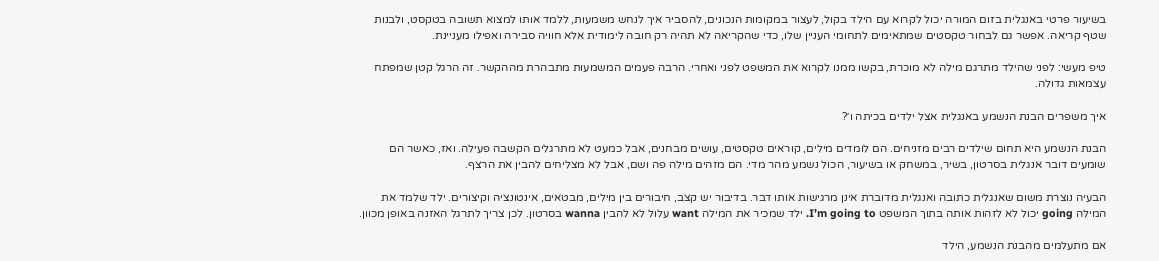בשיעור פרטי באנגלית בזום המורה יכול לקרוא עם הילד בקול, לעצור במקומות הנכונים, להסביר איך לנחש משמעות, ללמד אותו למצוא תשובה בטקסט, ולבנות שטף קריאה. אפשר גם לבחור טקסטים שמתאימים לתחומי העניין שלו, כדי שהקריאה לא תהיה רק חובה לימודית אלא חוויה סבירה ואפילו מעניינת.

טיפ מעשי: לפני שהילד מתרגם מילה לא מוכרת, בקשו ממנו לקרוא את המשפט לפני ואחרי. הרבה פעמים המשמעות מתבהרת מההקשר. זה הרגל קטן שמפתח עצמאות גדולה.

איך משפרים הבנת הנשמע באנגלית אצל ילדים בכיתה ו׳?

הבנת הנשמע היא תחום שילדים רבים מזניחים. הם לומדים מילים, קוראים טקסטים, עושים מבחנים, אבל כמעט לא מתרגלים הקשבה פעילה. ואז, כאשר הם שומעים דובר אנגלית בסרטון, בשיר, במשחק או בשיעור, הכול נשמע מהר מדי. הם מזהים מילה פה ושם, אבל לא מצליחים להבין את הרצף.

הבעיה נוצרת משום שאנגלית כתובה ואנגלית מדוברת אינן מרגישות אותו דבר. בדיבור יש קצב, חיבורים בין מילים, מבטאים, אינטונציה וקיצורים. ילד שלמד את המילה going יכול לא לזהות אותה בתוך המשפט I’m going to. ילד שמכיר את המילה want עלול לא להבין wanna בסרטון. לכן צריך לתרגל האזנה באופן מכוון.

אם מתעלמים מהבנת הנשמע, הילד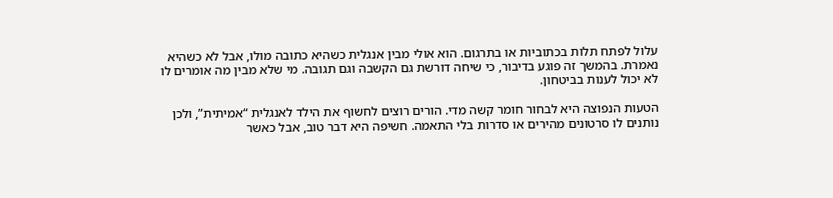עלול לפתח תלות בכתוביות או בתרגום. הוא אולי מבין אנגלית כשהיא כתובה מולו, אבל לא כשהיא נאמרת. בהמשך זה פוגע בדיבור, כי שיחה דורשת גם הקשבה וגם תגובה. מי שלא מבין מה אומרים לו לא יכול לענות בביטחון.

הטעות הנפוצה היא לבחור חומר קשה מדי. הורים רוצים לחשוף את הילד לאנגלית “אמיתית”, ולכן נותנים לו סרטונים מהירים או סדרות בלי התאמה. חשיפה היא דבר טוב, אבל כאשר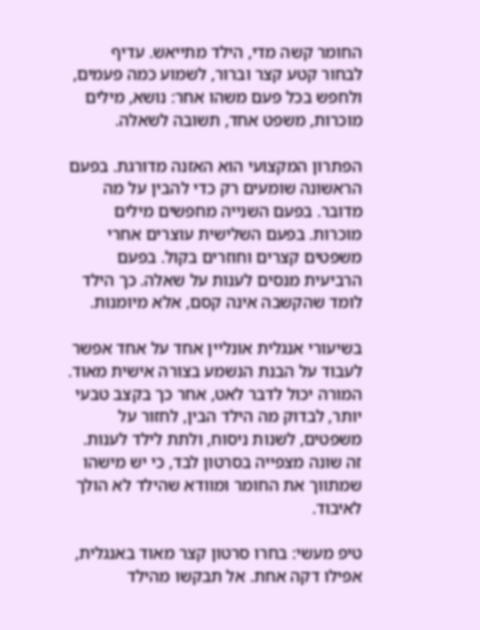החומר קשה מדי, הילד מתייאש. עדיף לבחור קטע קצר וברור, לשמוע כמה פעמים, ולחפש בכל פעם משהו אחר: נושא, מילים מוכרות, משפט אחד, תשובה לשאלה.

הפתרון המקצועי הוא האזנה מדורגת. בפעם הראשונה שומעים רק כדי להבין על מה מדובר. בפעם השנייה מחפשים מילים מוכרות. בפעם השלישית עוצרים אחרי משפטים קצרים וחוזרים בקול. בפעם הרביעית מנסים לענות על שאלה. כך הילד לומד שהקשבה אינה קסם, אלא מיומנות.

בשיעורי אנגלית אונליין אחד על אחד אפשר לעבוד על הבנת הנשמע בצורה אישית מאוד. המורה יכול לדבר לאט, אחר כך בקצב טבעי יותר, לבדוק מה הילד הבין, לחזור על משפטים, לשנות ניסוח, ולתת לילד לענות. זה שונה מצפייה בסרטון לבד, כי יש מישהו שמתווך את החומר ומוודא שהילד לא הולך לאיבוד.

טיפ מעשי: בחרו סרטון קצר מאוד באנגלית, אפילו דקה אחת. אל תבקשו מהילד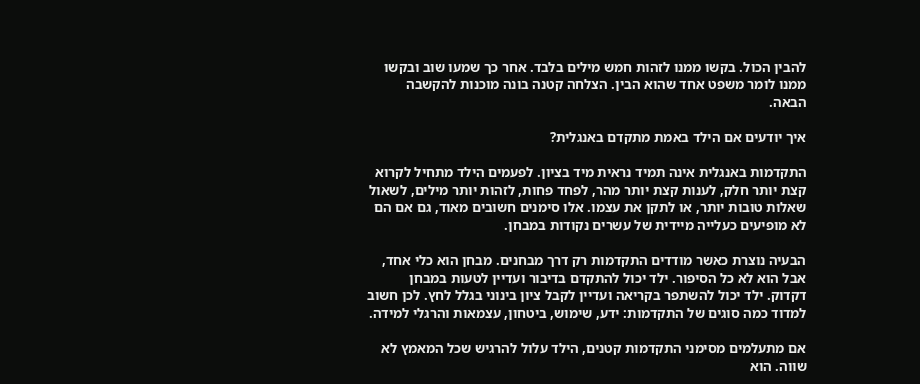להבין הכול. בקשו ממנו לזהות חמש מילים בלבד. אחר כך שמעו שוב ובקשו ממנו לומר משפט אחד שהוא הבין. הצלחה קטנה בונה מוכנות להקשבה הבאה.

איך יודעים אם הילד באמת מתקדם באנגלית?

התקדמות באנגלית אינה תמיד נראית מיד בציון. לפעמים הילד מתחיל לקרוא קצת יותר חלק, לענות קצת יותר מהר, לפחד פחות, לזהות יותר מילים, לשאול שאלות טובות יותר, או לתקן את עצמו. אלו סימנים חשובים מאוד, גם אם הם לא מופיעים כעלייה מיידית של עשרים נקודות במבחן.

הבעיה נוצרת כאשר מודדים התקדמות רק דרך מבחנים. מבחן הוא כלי אחד, אבל הוא לא כל הסיפור. ילד יכול להתקדם בדיבור ועדיין לטעות במבחן דקדוק. ילד יכול להשתפר בקריאה ועדיין לקבל ציון בינוני בגלל לחץ. לכן חשוב למדוד כמה סוגים של התקדמות: ידע, שימוש, ביטחון, עצמאות והרגלי למידה.

אם מתעלמים מסימני התקדמות קטנים, הילד עלול להרגיש שכל המאמץ לא שווה. הוא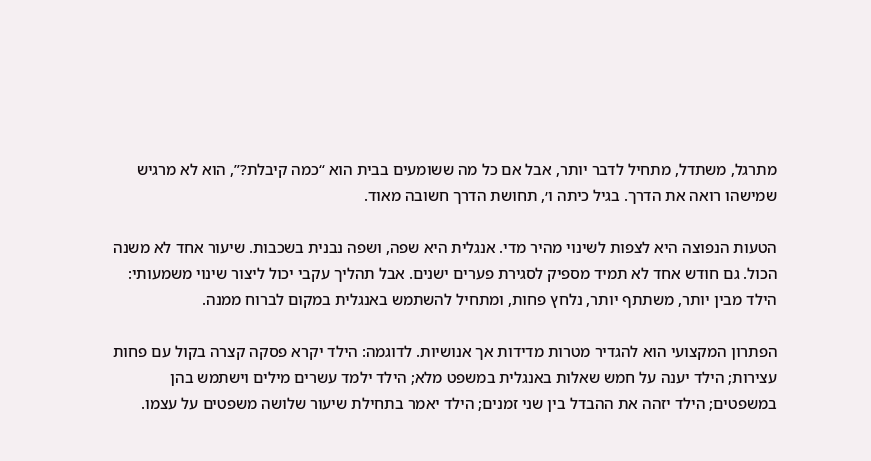מתרגל, משתדל, מתחיל לדבר יותר, אבל אם כל מה ששומעים בבית הוא “כמה קיבלת?”, הוא לא מרגיש שמישהו רואה את הדרך. בגיל כיתה ו׳, תחושת הדרך חשובה מאוד.

הטעות הנפוצה היא לצפות לשינוי מהיר מדי. אנגלית היא שפה, ושפה נבנית בשכבות. שיעור אחד לא משנה הכול. גם חודש אחד לא תמיד מספיק לסגירת פערים ישנים. אבל תהליך עקבי יכול ליצור שינוי משמעותי: הילד מבין יותר, משתתף יותר, נלחץ פחות, ומתחיל להשתמש באנגלית במקום לברוח ממנה.

הפתרון המקצועי הוא להגדיר מטרות מדידות אך אנושיות. לדוגמה: הילד יקרא פסקה קצרה בקול עם פחות עצירות; הילד יענה על חמש שאלות באנגלית במשפט מלא; הילד ילמד עשרים מילים וישתמש בהן במשפטים; הילד יזהה את ההבדל בין שני זמנים; הילד יאמר בתחילת שיעור שלושה משפטים על עצמו.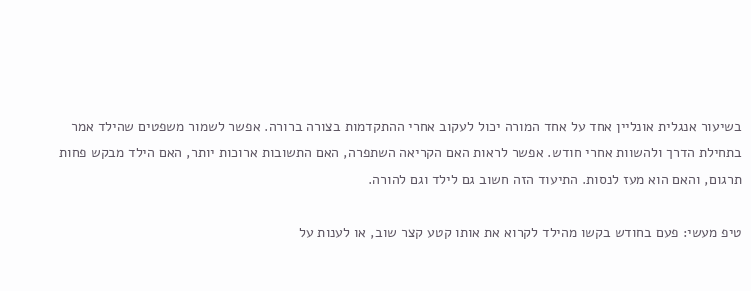בשיעור אנגלית אונליין אחד על אחד המורה יכול לעקוב אחרי ההתקדמות בצורה ברורה. אפשר לשמור משפטים שהילד אמר בתחילת הדרך ולהשוות אחרי חודש. אפשר לראות האם הקריאה השתפרה, האם התשובות ארוכות יותר, האם הילד מבקש פחות תרגום, והאם הוא מעז לנסות. התיעוד הזה חשוב גם לילד וגם להורה.

טיפ מעשי: פעם בחודש בקשו מהילד לקרוא את אותו קטע קצר שוב, או לענות על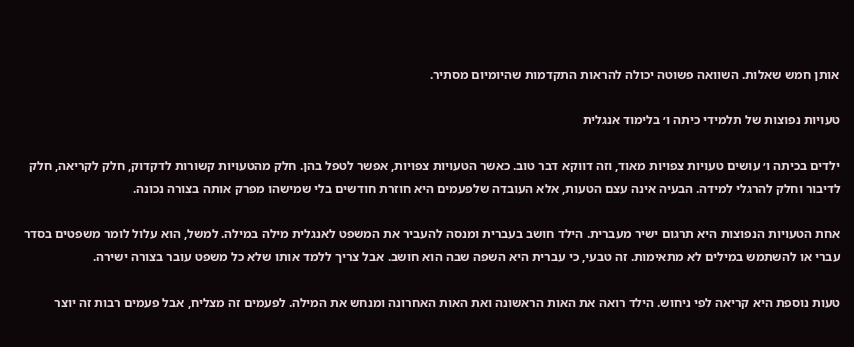אותן חמש שאלות. השוואה פשוטה יכולה להראות התקדמות שהיומיום מסתיר.

טעויות נפוצות של תלמידי כיתה ו׳ בלימוד אנגלית

ילדים בכיתה ו׳ עושים טעויות צפויות מאוד, וזה דווקא דבר טוב. כאשר הטעויות צפויות, אפשר לטפל בהן. חלק מהטעויות קשורות לדקדוק, חלק לקריאה, חלק לדיבור וחלק להרגלי למידה. הבעיה אינה עצם הטעות, אלא העובדה שלפעמים היא חוזרת חודשים בלי שמישהו מפרק אותה בצורה נכונה.

אחת הטעויות הנפוצות היא תרגום ישיר מעברית. הילד חושב בעברית ומנסה להעביר את המשפט לאנגלית מילה במילה. למשל, הוא עלול לומר משפטים בסדר עברי או להשתמש במילים לא מתאימות. זה טבעי, כי עברית היא השפה שבה הוא חושב. אבל צריך ללמד אותו שלא כל משפט עובר בצורה ישירה.

טעות נוספת היא קריאה לפי ניחוש. הילד רואה את האות הראשונה ואת האות האחרונה ומנחש את המילה. לפעמים זה מצליח, אבל פעמים רבות זה יוצר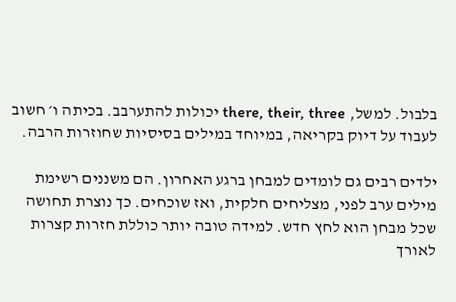בלבול. למשל, there, their, three יכולות להתערבב. בכיתה ו׳ חשוב לעבוד על דיוק בקריאה, במיוחד במילים בסיסיות שחוזרות הרבה.

ילדים רבים גם לומדים למבחן ברגע האחרון. הם משננים רשימת מילים ערב לפני, מצליחים חלקית, ואז שוכחים. כך נוצרת תחושה שכל מבחן הוא לחץ חדש. למידה טובה יותר כוללת חזרות קצרות לאורך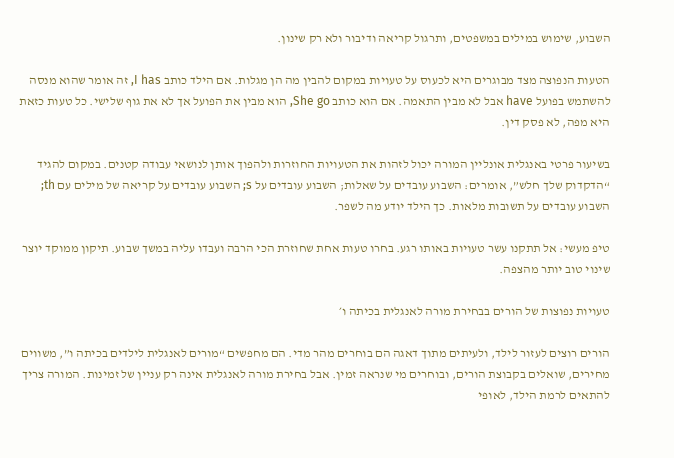השבוע, שימוש במילים במשפטים, ותרגול קריאה ודיבור ולא רק שינון.

הטעות הנפוצה מצד מבוגרים היא לכעוס על טעויות במקום להבין מה הן מגלות. אם הילד כותב I has, זה אומר שהוא מנסה להשתמש בפועל have אבל לא מבין התאמה. אם הוא כותב She go, הוא מבין את הפועל אך לא את גוף שלישי. כל טעות כזאת היא מפה, לא פסק דין.

בשיעור פרטי באנגלית אונליין המורה יכול לזהות את הטעויות החוזרות ולהפוך אותן לנושאי עבודה קטנים. במקום להגיד “הדקדוק שלך חלש”, אומרים: השבוע עובדים על שאלות; השבוע עובדים על s; השבוע עובדים על קריאה של מילים עם th; השבוע עובדים על תשובות מלאות. כך הילד יודע מה לשפר.

טיפ מעשי: אל תתקנו עשר טעויות באותו רגע. בחרו טעות אחת שחוזרת הכי הרבה ועבדו עליה במשך שבוע. תיקון ממוקד יוצר שינוי טוב יותר מהצפה.

טעויות נפוצות של הורים בבחירת מורה לאנגלית בכיתה ו׳

הורים רוצים לעזור לילד, ולעיתים מתוך דאגה הם בוחרים מהר מדי. הם מחפשים “מורים לאנגלית לילדים בכיתה ו”, משווים מחירים, שואלים בקבוצת הורים, ובוחרים מי שנראה זמין. אבל בחירת מורה לאנגלית אינה רק עניין של זמינות. המורה צריך להתאים לרמת הילד, לאופי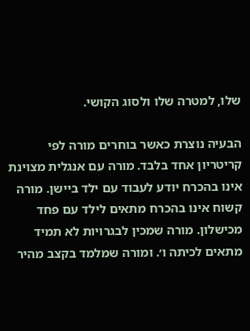שלו, למטרה שלו ולסוג הקושי.

הבעיה נוצרת כאשר בוחרים מורה לפי קריטריון אחד בלבד. מורה עם אנגלית מצוינת אינו בהכרח יודע לעבוד עם ילד ביישן. מורה קשוח אינו בהכרח מתאים לילד עם פחד מכישלון. מורה שמכין לבגרויות לא תמיד מתאים לכיתה ו׳. ומורה שמלמד בקצב מהיר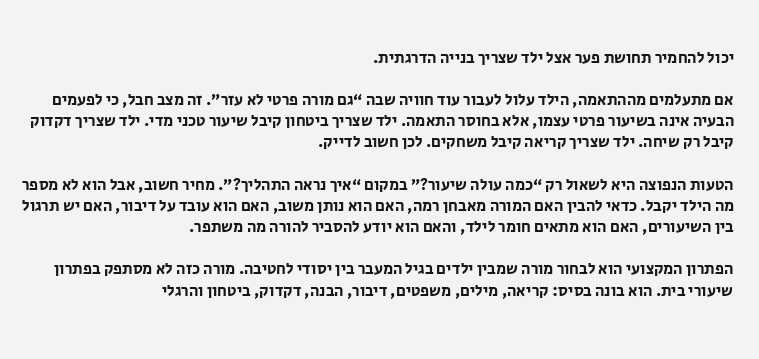יכול להחמיר תחושת פער אצל ילד שצריך בנייה הדרגתית.

אם מתעלמים מההתאמה, הילד עלול לעבור עוד חוויה שבה “גם מורה פרטי לא עזר”. זה מצב חבל, כי לפעמים הבעיה אינה בשיעור פרטי עצמו, אלא בחוסר התאמה. ילד שצריך ביטחון קיבל שיעור טכני מדי. ילד שצריך דקדוק קיבל רק שיחה. ילד שצריך קריאה קיבל משחקים. לכן חשוב לדייק.

הטעות הנפוצה היא לשאול רק “כמה עולה שיעור?” במקום “איך נראה התהליך?”. מחיר חשוב, אבל הוא לא מספר מה הילד יקבל. כדאי להבין האם המורה מאבחן רמה, האם הוא נותן משוב, האם הוא עובד על דיבור, האם יש תרגול בין השיעורים, האם הוא מתאים חומר לילד, והאם הוא יודע להסביר להורה מה משתפר.

הפתרון המקצועי הוא לבחור מורה שמבין ילדים בגיל המעבר בין יסודי לחטיבה. מורה כזה לא מסתפק בפתרון שיעורי בית. הוא בונה בסיס: קריאה, מילים, משפטים, דיבור, הבנה, דקדוק, ביטחון והרגלי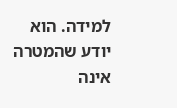למידה. הוא יודע שהמטרה אינה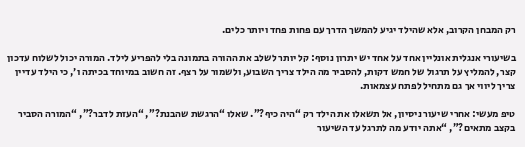רק המבחן הקרוב, אלא שהילד יגיע להמשך הדרך עם פחות פחד ויותר כלים.

בשיעורי אנגלית אונליין אחד על אחד יש יתרון נוסף: קל יותר לשלב את ההורה בתמונה בלי להפריע לילד. המורה יכול לשלוח עדכון קצר, להמליץ על תרגול של חמש דקות, להסביר מה הילד צריך השבוע, ולשמור על רצף. זה חשוב במיוחד בכיתה ו׳, כי הילד עדיין צריך ליווי אך גם מתחיל לפתח עצמאות.

טיפ מעשי: אחרי שיעור ניסיון, אל תשאלו את הילד רק “היה כיף?”. שאלו “הרגשת שהבנת?”, “העזת לדבר?”, “המורה הסביר בקצב מתאים?”, “אתה יודע מה לתרגל עד השיעור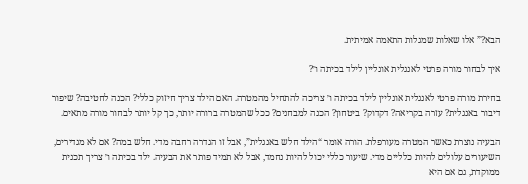הבא?” אלו שאלות שמגלות התאמה אמיתית.

איך לבחור מורה פרטי לאנגלית אונליין לילד בכיתה ו׳?

בחירת מורה פרטי לאנגלית אונליין לילד בכיתה ו׳ צריכה להתחיל מהמטרה. האם הילד צריך חיזוק כללי? הכנה לחטיבה? שיפור דיבור באנגלית? עזרה בקריאה? דקדוק? ביטחון? הכנה למבחנים? ככל שהמטרה ברורה יותר, כך קל יותר לבחור מורה מתאים.

הבעיה נוצרת כאשר המטרה מעורפלת. הורה אומר “הילד חלש באנגלית”, אבל זו הגדרה רחבה מדי. חלש במה? אם לא מגדירים, השיעורים עלולים להיות כלליים מדי. שיעור כללי יכול להיות נחמד, אבל לא תמיד פותר את הבעיה. ילד בכיתה ו׳ צריך תכנית ממוקדת, גם אם היא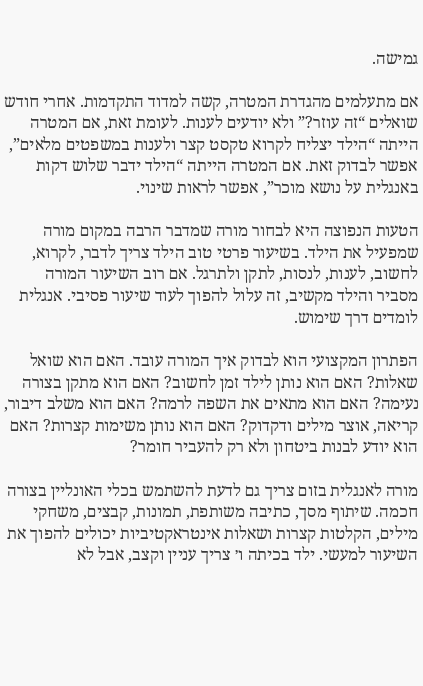גמישה.

אם מתעלמים מהגדרת המטרה, קשה למדוד התקדמות. אחרי חודש שואלים “זה עוזר?” ולא יודעים לענות. לעומת זאת, אם המטרה הייתה “הילד יצליח לקרוא טקסט קצר ולענות במשפטים מלאים”, אפשר לבדוק זאת. אם המטרה הייתה “הילד ידבר שלוש דקות באנגלית על נושא מוכר”, אפשר לראות שינוי.

הטעות הנפוצה היא לבחור מורה שמדבר הרבה במקום מורה שמפעיל את הילד. בשיעור פרטי טוב הילד צריך לדבר, לקרוא, לחשוב, לענות, לנסות, לתקן ולתרגל. אם רוב השיעור המורה מסביר והילד מקשיב, זה עלול להפוך לעוד שיעור פסיבי. אנגלית לומדים דרך שימוש.

הפתרון המקצועי הוא לבדוק איך המורה עובד. האם הוא שואל שאלות? האם הוא נותן לילד זמן לחשוב? האם הוא מתקן בצורה נעימה? האם הוא מתאים את השפה לרמה? האם הוא משלב דיבור, קריאה, אוצר מילים ודקדוק? האם הוא נותן משימות קצרות? האם הוא יודע לבנות ביטחון ולא רק להעביר חומר?

מורה לאנגלית בזום צריך גם לדעת להשתמש בכלי האונליין בצורה חכמה. שיתוף מסך, כתיבה משותפת, תמונות, קבצים, משחקי מילים, הקלטות קצרות ושאלות אינטראקטיביות יכולים להפוך את השיעור למעשי. ילד בכיתה ו׳ צריך עניין וקצב, אבל לא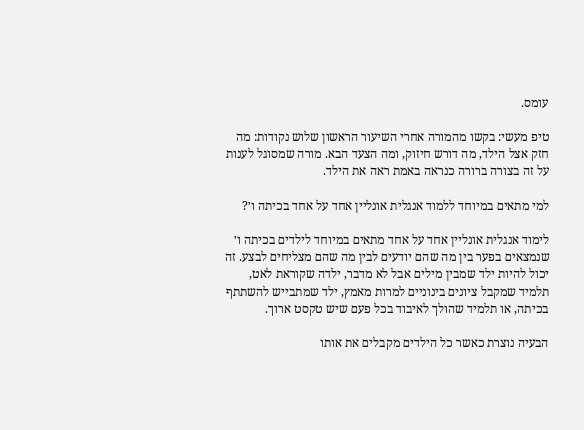עומס.

טיפ מעשי: בקשו מהמורה אחרי השיעור הראשון שלוש נקודות: מה חזק אצל הילד, מה דורש חיזוק, ומה הצעד הבא. מורה שמסוגל לענות על זה בצורה ברורה כנראה באמת ראה את הילד.

למי מתאים במיוחד ללמוד אנגלית אונליין אחד על אחד בכיתה ו׳?

לימוד אנגלית אונליין אחד על אחד מתאים במיוחד לילדים בכיתה ו׳ שנמצאים בפער בין מה שהם יודעים לבין מה שהם מצליחים לבצע. זה יכול להיות ילד שמבין מילים אבל לא מדבר, ילדה שקוראת לאט, תלמיד שמקבל ציונים בינוניים למרות מאמץ, ילד שמתבייש להשתתף בכיתה, או תלמיד שהולך לאיבוד בכל פעם שיש טקסט ארוך.

הבעיה נוצרת כאשר כל הילדים מקבלים את אותו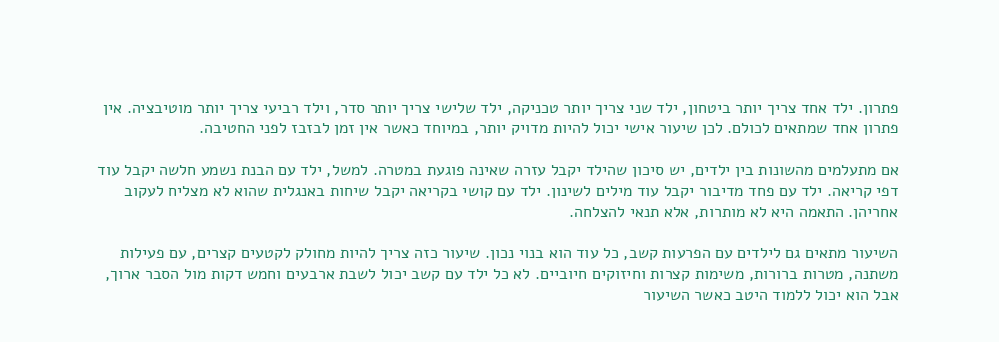פתרון. ילד אחד צריך יותר ביטחון, ילד שני צריך יותר טכניקה, ילד שלישי צריך יותר סדר, וילד רביעי צריך יותר מוטיבציה. אין פתרון אחד שמתאים לכולם. לכן שיעור אישי יכול להיות מדויק יותר, במיוחד כאשר אין זמן לבזבז לפני החטיבה.

אם מתעלמים מהשונות בין ילדים, יש סיכון שהילד יקבל עזרה שאינה פוגעת במטרה. למשל, ילד עם הבנת נשמע חלשה יקבל עוד דפי קריאה. ילד עם פחד מדיבור יקבל עוד מילים לשינון. ילד עם קושי בקריאה יקבל שיחות באנגלית שהוא לא מצליח לעקוב אחריהן. התאמה היא לא מותרות, אלא תנאי להצלחה.

השיעור מתאים גם לילדים עם הפרעות קשב, כל עוד הוא בנוי נכון. שיעור כזה צריך להיות מחולק לקטעים קצרים, עם פעילות משתנה, מטרות ברורות, משימות קצרות וחיזוקים חיוביים. לא כל ילד עם קשב יכול לשבת ארבעים וחמש דקות מול הסבר ארוך, אבל הוא יכול ללמוד היטב כאשר השיעור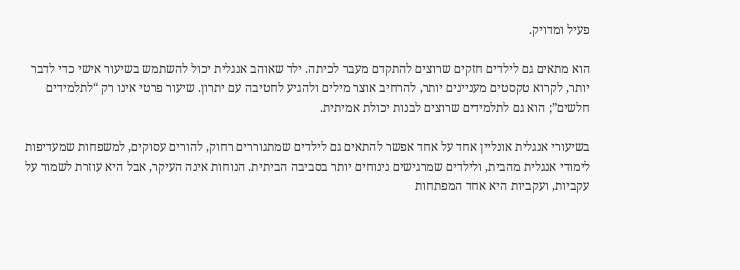פעיל ומדויק.

הוא מתאים גם לילדים חזקים שרוצים להתקדם מעבר לכיתה. ילד שאוהב אנגלית יכול להשתמש בשיעור אישי כדי לדבר יותר, לקרוא טקסטים מעניינים יותר, להרחיב אוצר מילים ולהגיע לחטיבה עם יתרון. שיעור פרטי אינו רק “לתלמידים חלשים”; הוא גם לתלמידים שרוצים לבנות יכולת אמיתית.

בשיעורי אנגלית אונליין אחד על אחד אפשר להתאים גם לילדים שמתגוררים רחוק, להורים עסוקים, למשפחות שמעדיפות לימודי אנגלית מהבית, ולילדים שמרגישים נינוחים יותר בסביבה הביתית. הנוחות אינה העיקר, אבל היא עוזרת לשמור על עקביות, ועקביות היא אחד המפתחות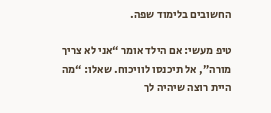החשובים בלימוד שפה.

טיפ מעשי: אם הילד אומר “אני לא צריך מורה”, אל תיכנסו לוויכוח. שאלו: “מה היית רוצה שיהיה לך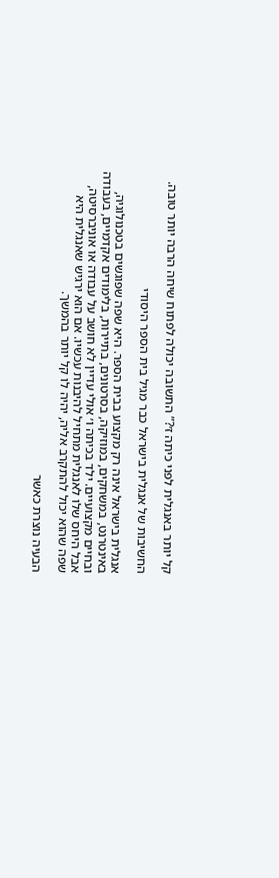קל יותר באנגלית לפני כיתה ז׳?” התשובה יכולה לפתוח שיחה הרבה יותר טובה.

החשיבות של אנגלית בישראל כבר מגיל בית הספר היסודי

אנגלית בישראל אינה רק מקצוע בבית הספר. היא שפה שפוגשים בטכנולוגיה, באינטרנט, במשחקים, במוזיקה, בסרטונים, בתיירות, בלימודים אקדמיים, בעבודה ובחיים מקצועיים. ילד בכיתה ו׳ אולי עדיין לא חושב על עבודה או אוניברסיטה, אבל היחס שלו לאנגלית מתחיל להיבנות עכשיו. אם הוא ירגיש שאנגלית היא שפה שהוא יכול להתקרב אליה, יהיה לו קל יותר בהמשך.

הבעיה נוצרת כאשר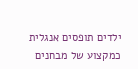ילדים תופסים אנגלית כמקצוע של מבחנים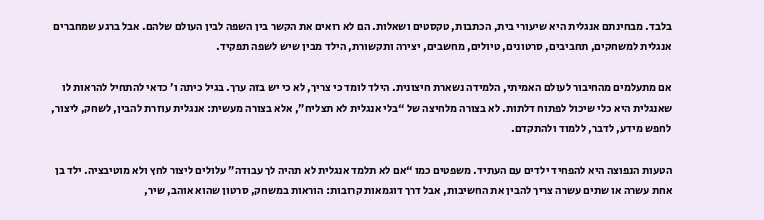בלבד. מבחינתם אנגלית היא שיעורי בית, הכתבות, טקסטים ושאלות. הם לא רואים את הקשר בין השפה לבין העולם שלהם. אבל ברגע שמחברים אנגלית למשחקים, תחביבים, סרטונים, טיולים, מחשבים, יצירה ותקשורת, הילד מבין שיש לשפה תפקיד.

אם מתעלמים מהחיבור לעולם האמיתי, הלמידה נשארת חיצונית. הילד לומד כי צריך, לא כי יש בזה ערך. בגיל כיתה ו׳ כדאי להתחיל להראות לו שאנגלית היא כלי שיכול לפתוח דלתות. לא בצורה מלחיצה של “בלי אנגלית לא תצליח”, אלא בצורה מעשית: אנגלית עוזרת להבין, לשחק, ליצור, לחפש מידע, לדבר, ללמוד ולהתקדם.

הטעות הנפוצה היא להפחיד ילדים עם העתיד. משפטים כמו “אם לא תלמד אנגלית לא תהיה לך עבודה” עלולים ליצור לחץ ולא מוטיבציה. ילד בן אחת עשרה או שתים עשרה צריך להבין את החשיבות, אבל דרך דוגמאות קרובות: הוראות במשחק, סרטון שהוא אוהב, שיר,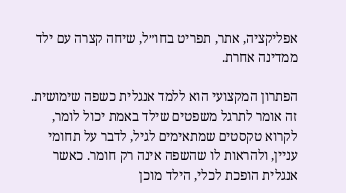אפליקציה, אתר, תפריט בחו״ל, שיחה קצרה עם ילד ממדינה אחרת.

הפתרון המקצועי הוא ללמד אנגלית כשפה שימושית. זה אומר לתרגל משפטים שילד באמת יכול לומר, לקרוא טקסטים שמתאימים לגיל, לדבר על תחומי עניין, ולהראות לו שהשפה אינה רק חומר. כאשר אנגלית הופכת לכלי, הילד מוכן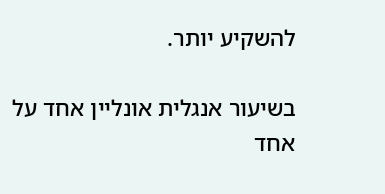להשקיע יותר.

בשיעור אנגלית אונליין אחד על אחד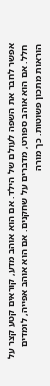אפשר לחבר את השפה לעולם של הילד. אם הוא אוהב מדע, קוראים קטע קצר על חלל. אם הוא אוהב ספורט, מדברים על שחקנים. אם הוא אוהב אפייה, לומדים הוראות מתכון פשוטות. כך מורה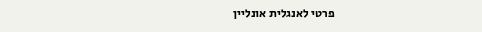פרטי לאנגלית אונליין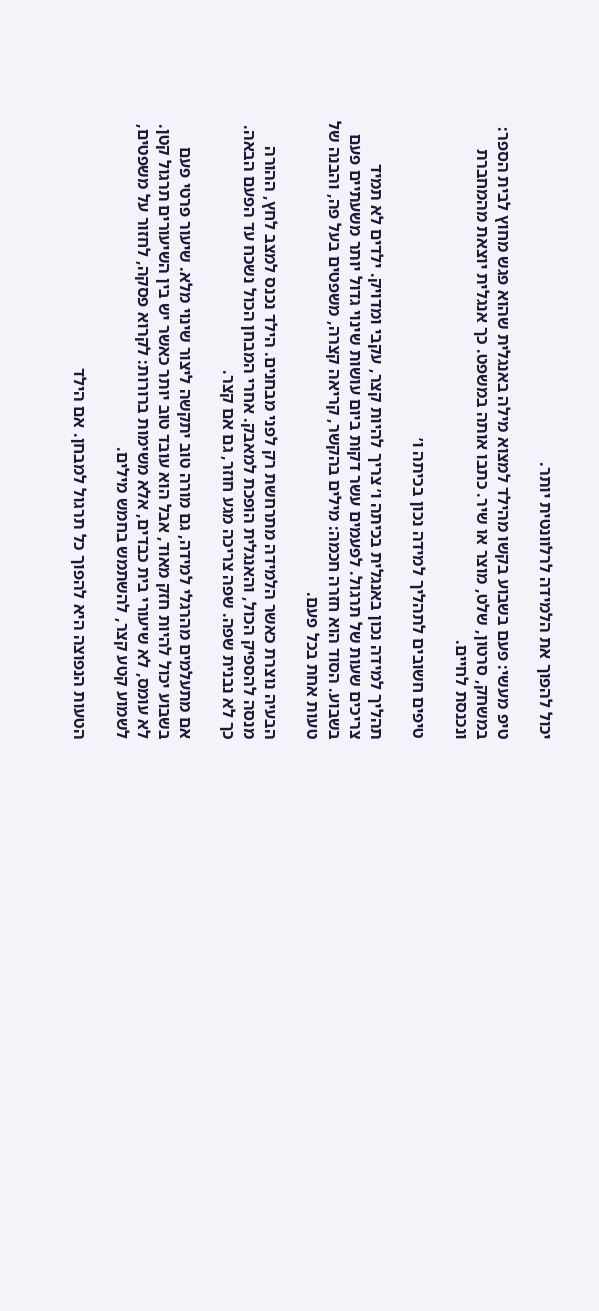יכול להפוך את הלמידה לרלוונטית יותר.

טיפ מעשי: פעם בשבוע בקשו מהילד למצוא מילה באנגלית שהוא פגש מחוץ לבית הספר: במשחק, סרטון, שלט, מוצר או שיר. כתבו אותה במשפט. כך אנגלית יוצאת מהמחברת ונכנסת לחיים.

טיפים חשובים לתהליך למידה נכון בכיתה ו׳

תהליך למידה נכון באנגלית בכיתה ו׳ צריך להיות קצר, עקבי ומדויק. ילדים לא תמיד צריכים שעות של תרגול. לפעמים עשר דקות ביום עושות שינוי גדול יותר משעתיים פעם בשבוע. הסוד הוא חזרה חכמה: מילים בהקשר, קריאה קצרה, משפטים בעל פה, והבנה של טעות אחת בכל פעם.

הבעיה נוצרת כאשר הלמידה מתרחשת רק לפני מבחנים. הילד נכנס למצב לחץ, ההורה מנסה להספיק הכול, והאנגלית הופכת למאבק. אחרי המבחן הכול נשכח עד הפעם הבאה. כך לא נבנית שפה. שפה צריכה מגע חוזר, גם אם קצר.

אם מתעלמים מהרגלי למידה, גם מורה טוב יתקשה ליצור שינוי מלא. שיעור פרטי פעם בשבוע יכול להיות חזק מאוד, אבל הוא עובד טוב יותר כאשר יש בין השיעורים תרגול קטן. לא עומס, לא שיעורי בית כבדים, אלא משימות ברורות: לקרוא פסקה, לחזור על משפטים, לשמוע קטע קצר, להשתמש בחמש מילים.

הטעות הנפוצה היא להפוך כל תרגול למבחן. אם הילד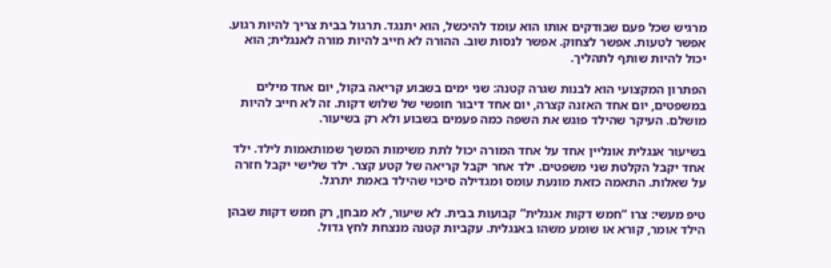מרגיש שכל פעם שבודקים אותו הוא עומד להיכשל, הוא יתנגד. תרגול בבית צריך להיות רגוע. אפשר לטעות. אפשר לצחוק. אפשר לנסות שוב. ההורה לא חייב להיות מורה לאנגלית; הוא יכול להיות שותף לתהליך.

הפתרון המקצועי הוא לבנות שגרה קטנה: שני ימים בשבוע קריאה בקול, יום אחד מילים במשפטים, יום אחד האזנה קצרה, יום אחד דיבור חופשי של שלוש דקות. זה לא חייב להיות מושלם. העיקר שהילד פוגש את השפה כמה פעמים בשבוע ולא רק בשיעור.

בשיעור אנגלית אונליין אחד על אחד המורה יכול לתת משימות המשך שמותאמות לילד. ילד אחד יקבל הקלטת שני משפטים. ילד אחר יקבל קריאה של קטע קצר. ילד שלישי יקבל חזרה על שאלות. התאמה כזאת מונעת עומס ומגדילה סיכוי שהילד באמת יתרגל.

טיפ מעשי: צרו “חמש דקות אנגלית” קבועות בבית. לא שיעור, לא מבחן, רק חמש דקות שבהן הילד אומר, קורא או שומע משהו באנגלית. עקביות קטנה מנצחת לחץ גדול.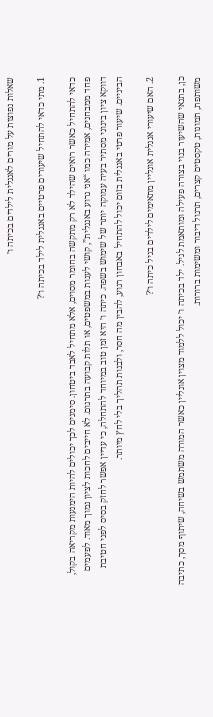שאלות נפוצות על מורים לאנגלית לילדים בכיתה ו׳

1. מתי כדאי להתחיל שיעורים פרטיים באנגלית לילד בכיתה ו׳?

כדאי להתחיל כאשר רואים שהילד לא רק מתקשה בחומר מסוים, אלא מתחיל לאבד ביטחון. סימנים לכך יכולים להיות הימנעות מקריאה בקול, פחד ממבחנים, אמירה כמו “אני גרוע באנגלית”, קושי לענות במשפטים, או תלות קבועה בתרגום. לא חייבים לחכות לציון נמוך מאוד. לפעמים דווקא ציון בינוני מסתיר בעיה עמוקה יותר של שימוש בשפה. כיתה ו׳ היא זמן טוב במיוחד להתחלה, כי עדיין אפשר לחזק בסיס לפני חטיבת הביניים. שיעור פרטי באנגלית בזום יכול להתחיל באבחון רגוע, להבין מה חסר, ולבנות תהליך בלי לחץ מיותר.

2. האם שיעורי אנגלית אונליין מתאימים לילדים בגיל כיתה ו׳?

כן, בתנאי שהשיעור בנוי בצורה פעילה ומותאמת לגיל. ילד בכיתה ו׳ יכול ללמוד מצוין אונליין כאשר המורה משתמש בשיחה, שיתוף מסך, כתיבה משותפת, תמונות, טקסטים קצרים, תרגול דיבור ומשימות ברורות.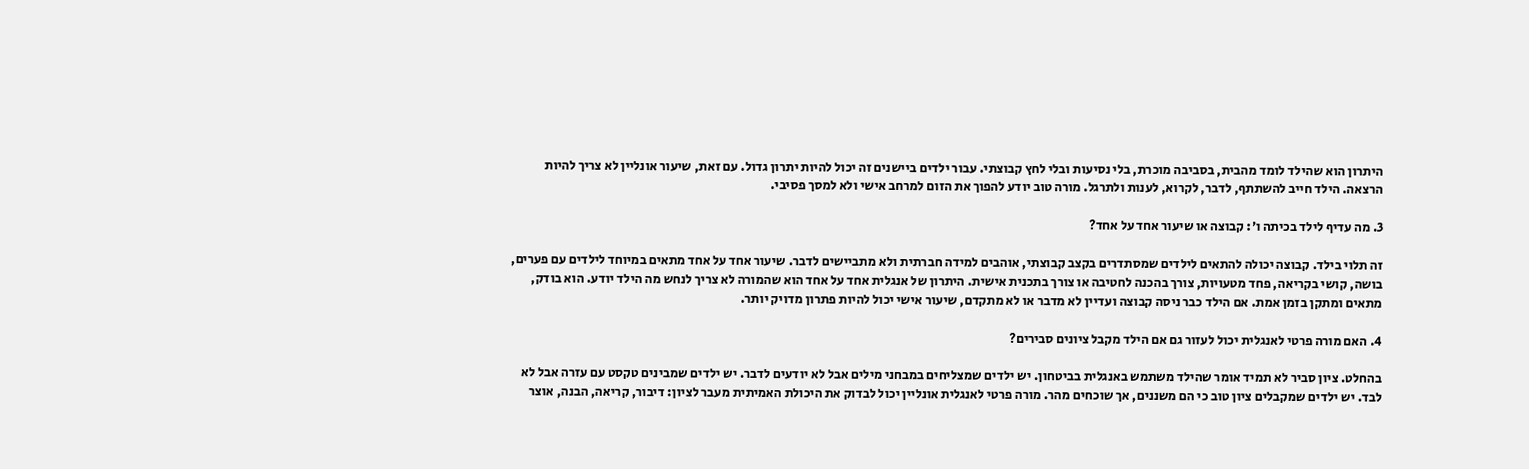היתרון הוא שהילד לומד מהבית, בסביבה מוכרת, בלי נסיעות ובלי לחץ קבוצתי. עבור ילדים ביישנים זה יכול להיות יתרון גדול. עם זאת, שיעור אונליין לא צריך להיות הרצאה. הילד חייב להשתתף, לדבר, לקרוא, לענות ולתרגל. מורה טוב יודע להפוך את הזום למרחב אישי ולא למסך פסיבי.

3. מה עדיף לילד בכיתה ו׳: קבוצה או שיעור אחד על אחד?

זה תלוי בילד. קבוצה יכולה להתאים לילדים שמסתדרים בקצב קבוצתי, אוהבים למידה חברתית ולא מתביישים לדבר. שיעור אחד על אחד מתאים במיוחד לילדים עם פערים, בושה, קושי בקריאה, פחד מטעויות, צורך בהכנה לחטיבה או צורך בתכנית אישית. היתרון של אנגלית אחד על אחד הוא שהמורה לא צריך לנחש מה הילד יודע. הוא בודק, מתאים ומתקן בזמן אמת. אם הילד כבר ניסה קבוצה ועדיין לא מדבר או לא מתקדם, שיעור אישי יכול להיות פתרון מדויק יותר.

4. האם מורה פרטי לאנגלית יכול לעזור גם אם הילד מקבל ציונים סבירים?

בהחלט. ציון סביר לא תמיד אומר שהילד משתמש באנגלית בביטחון. יש ילדים שמצליחים במבחני מילים אבל לא יודעים לדבר. יש ילדים שמבינים טקסט עם עזרה אבל לא לבד. יש ילדים שמקבלים ציון טוב כי הם משננים, אך שוכחים מהר. מורה פרטי לאנגלית אונליין יכול לבדוק את היכולת האמיתית מעבר לציון: דיבור, קריאה, הבנה, אוצר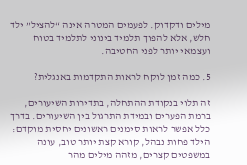מילים ודקדוק. לפעמים המטרה אינה “להציל” ילד חלש, אלא להפוך תלמיד בינוני לתלמיד בטוח ועצמאי יותר לפני החטיבה.

5. כמה זמן לוקח לראות התקדמות באנגלית?

זה תלוי בנקודת ההתחלה, בתדירות השיעורים, ברמת הפערים ובמידת התרגול בין השיעורים. בדרך כלל אפשר לראות סימנים ראשונים יחסית מוקדם: הילד פחות נבהל, קורא קצת יותר טוב, עונה במשפטים קצרים, מזהה מילים מהר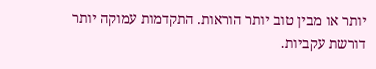יותר או מבין טוב יותר הוראות. התקדמות עמוקה יותר דורשת עקביות.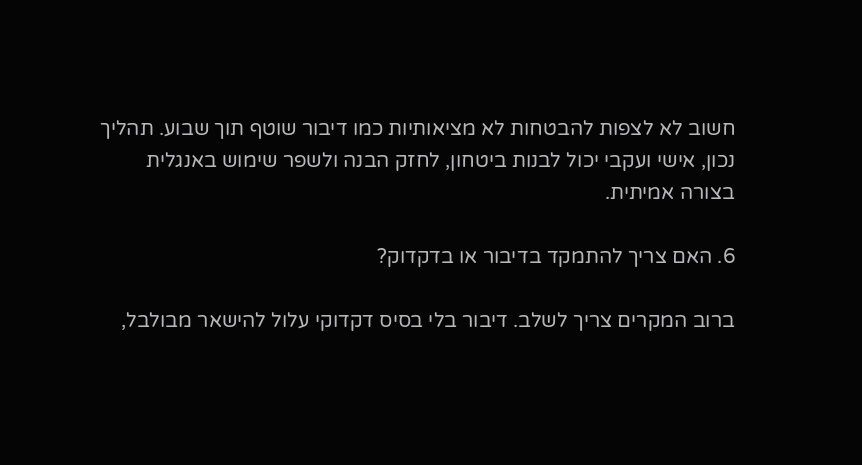חשוב לא לצפות להבטחות לא מציאותיות כמו דיבור שוטף תוך שבוע. תהליך נכון, אישי ועקבי יכול לבנות ביטחון, לחזק הבנה ולשפר שימוש באנגלית בצורה אמיתית.

6. האם צריך להתמקד בדיבור או בדקדוק?

ברוב המקרים צריך לשלב. דיבור בלי בסיס דקדוקי עלול להישאר מבולבל,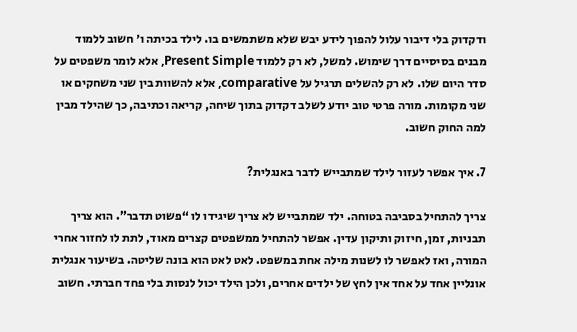ודקדוק בלי דיבור עלול להפוך לידע יבש שלא משתמשים בו. לילד בכיתה ו׳ חשוב ללמוד מבנים בסיסיים דרך שימוש. למשל, לא רק ללמוד Present Simple, אלא לומר משפטים על סדר היום שלו. לא רק להשלים תרגיל על comparative, אלא להשוות בין שני משחקים או שני מקומות. מורה פרטי טוב יודע לשלב דקדוק בתוך שיחה, קריאה וכתיבה, כך שהילד מבין למה החוק חשוב.

7. איך אפשר לעזור לילד שמתבייש לדבר באנגלית?

צריך להתחיל בסביבה בטוחה. ילד שמתבייש לא צריך שיגידו לו “פשוט תדבר”. הוא צריך תבניות, זמן, חיזוק ותיקון עדין. אפשר להתחיל ממשפטים קצרים מאוד, לתת לו לחזור אחרי המורה, ואז לאפשר לו לשנות מילה אחת במשפט. לאט לאט הוא בונה שליטה. בשיעור אנגלית אונליין אחד על אחד אין לחץ של ילדים אחרים, ולכן הילד יכול לנסות בלי פחד חברתי. חשוב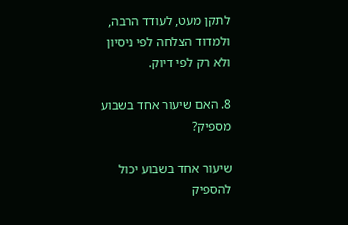לתקן מעט, לעודד הרבה, ולמדוד הצלחה לפי ניסיון ולא רק לפי דיוק.

8. האם שיעור אחד בשבוע מספיק?

שיעור אחד בשבוע יכול להספיק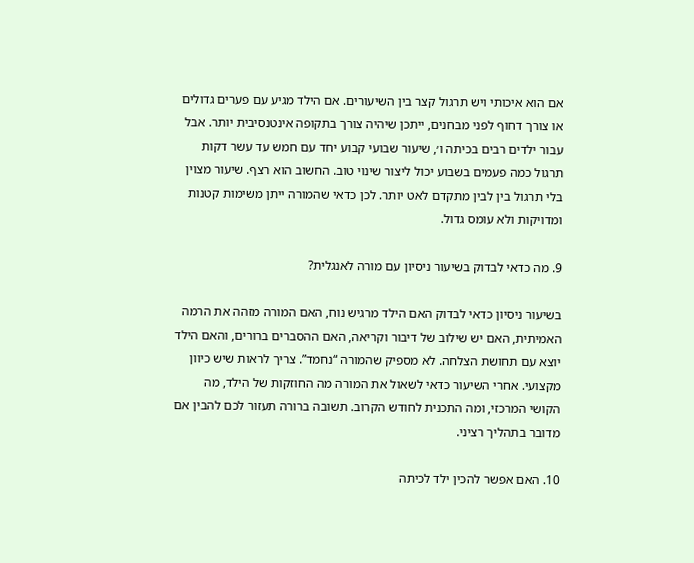אם הוא איכותי ויש תרגול קצר בין השיעורים. אם הילד מגיע עם פערים גדולים או צורך דחוף לפני מבחנים, ייתכן שיהיה צורך בתקופה אינטנסיבית יותר. אבל עבור ילדים רבים בכיתה ו׳, שיעור שבועי קבוע יחד עם חמש עד עשר דקות תרגול כמה פעמים בשבוע יכול ליצור שינוי טוב. החשוב הוא רצף. שיעור מצוין בלי תרגול בין לבין מתקדם לאט יותר. לכן כדאי שהמורה ייתן משימות קטנות ומדויקות ולא עומס גדול.

9. מה כדאי לבדוק בשיעור ניסיון עם מורה לאנגלית?

בשיעור ניסיון כדאי לבדוק האם הילד מרגיש נוח, האם המורה מזהה את הרמה האמיתית, האם יש שילוב של דיבור וקריאה, האם ההסברים ברורים, והאם הילד יוצא עם תחושת הצלחה. לא מספיק שהמורה “נחמד”. צריך לראות שיש כיוון מקצועי. אחרי השיעור כדאי לשאול את המורה מה החוזקות של הילד, מה הקושי המרכזי, ומה התכנית לחודש הקרוב. תשובה ברורה תעזור לכם להבין אם מדובר בתהליך רציני.

10. האם אפשר להכין ילד לכיתה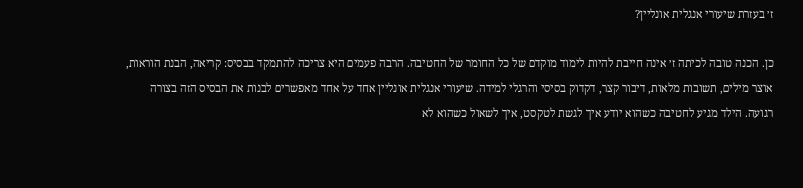ז׳ בעזרת שיעורי אנגלית אונליין?

כן. הכנה טובה לכיתה ז׳ אינה חייבת להיות לימוד מוקדם של כל החומר של החטיבה. הרבה פעמים היא צריכה להתמקד בבסיס: קריאה, הבנת הוראות, אוצר מילים, תשובות מלאות, דיבור קצר, דקדוק בסיסי והרגלי למידה. שיעורי אנגלית אונליין אחד על אחד מאפשרים לבנות את הבסיס הזה בצורה רגועה. הילד מגיע לחטיבה כשהוא יודע איך לגשת לטקסט, איך לשאול כשהוא לא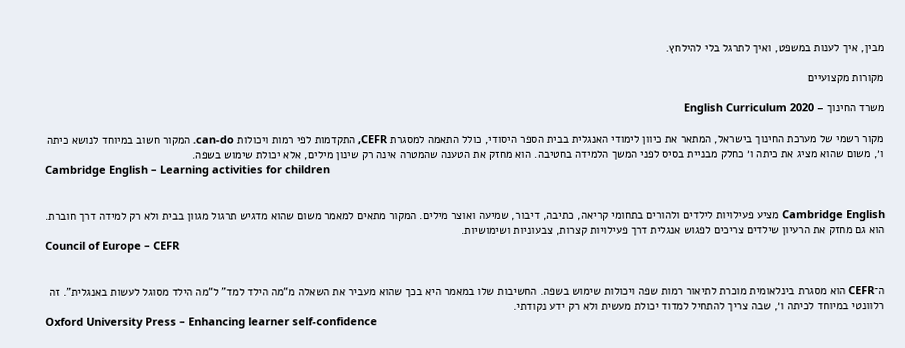מבין, איך לענות במשפט, ואיך לתרגל בלי להילחץ.

מקורות מקצועיים

משרד החינוך – English Curriculum 2020

מקור רשמי של מערכת החינוך בישראל, המתאר את כיוון לימודי האנגלית בבית הספר היסודי, כולל התאמה למסגרת CEFR, התקדמות לפי רמות ויכולות can-do. המקור חשוב במיוחד לנושא כיתה ו׳, משום שהוא מציג את כיתה ו׳ כחלק מבניית בסיס לפני המשך הלמידה בחטיבה. הוא מחזק את הטענה שהמטרה אינה רק שינון מילים, אלא יכולת שימוש בשפה.
Cambridge English – Learning activities for children


Cambridge English מציע פעילויות לילדים ולהורים בתחומי קריאה, כתיבה, דיבור, שמיעה ואוצר מילים. המקור מתאים למאמר משום שהוא מדגיש תרגול מגוון בבית ולא רק למידה דרך חוברת. הוא גם מחזק את הרעיון שילדים צריכים לפגוש אנגלית דרך פעילויות קצרות, צבעוניות ושימושיות.
Council of Europe – CEFR


ה־CEFR הוא מסגרת בינלאומית מוכרת לתיאור רמות שפה ויכולות שימוש בשפה. החשיבות שלו במאמר היא בכך שהוא מעביר את השאלה מ“מה הילד למד” ל“מה הילד מסוגל לעשות באנגלית”. זה רלוונטי במיוחד לכיתה ו׳, שבה צריך להתחיל למדוד יכולת מעשית ולא רק ידע נקודתי.
Oxford University Press – Enhancing learner self-confidence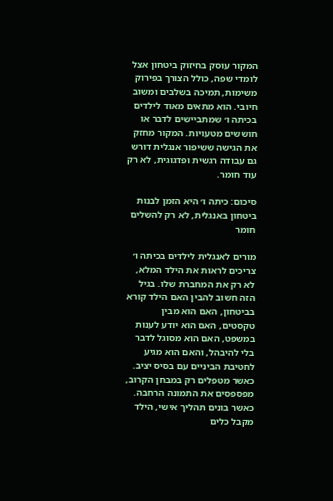המקור עוסק בחיזוק ביטחון אצל לומדי שפה, כולל הצורך בפירוק משימות, תמיכה בשלבים ומשוב חיובי. הוא מתאים מאוד לילדים בכיתה ו׳ שמתביישים לדבר או חוששים מטעויות. המקור מחזק את הגישה ששיפור אנגלית דורש גם עבודה רגשית ופדגוגית, לא רק עוד חומר.

סיכום: כיתה ו׳ היא הזמן לבנות ביטחון באנגלית, לא רק להשלים חומר

מורים לאנגלית לילדים בכיתה ו׳ צריכים לראות את הילד המלא, לא רק את המחברת שלו. בגיל הזה חשוב להבין האם הילד קורא בביטחון, האם הוא מבין טקסטים, האם הוא יודע לענות במשפט, האם הוא מסוגל לדבר בלי להיבהל, והאם הוא מגיע לחטיבת הביניים עם בסיס יציב. כאשר מטפלים רק במבחן הקרוב, מפספסים את התמונה הרחבה. כאשר בונים תהליך אישי, הילד מקבל כלים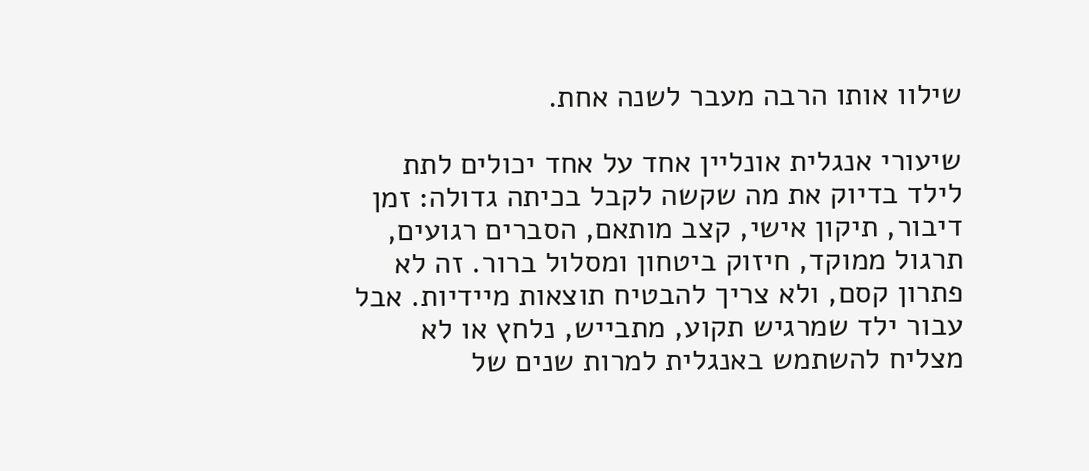שילוו אותו הרבה מעבר לשנה אחת.

שיעורי אנגלית אונליין אחד על אחד יכולים לתת לילד בדיוק את מה שקשה לקבל בכיתה גדולה: זמן דיבור, תיקון אישי, קצב מותאם, הסברים רגועים, תרגול ממוקד, חיזוק ביטחון ומסלול ברור. זה לא פתרון קסם, ולא צריך להבטיח תוצאות מיידיות. אבל עבור ילד שמרגיש תקוע, מתבייש, נלחץ או לא מצליח להשתמש באנגלית למרות שנים של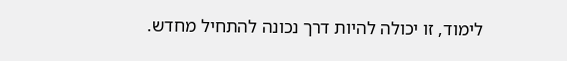לימוד, זו יכולה להיות דרך נכונה להתחיל מחדש.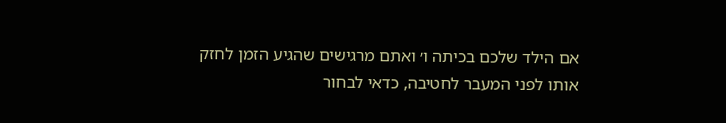אם הילד שלכם בכיתה ו׳ ואתם מרגישים שהגיע הזמן לחזק אותו לפני המעבר לחטיבה, כדאי לבחור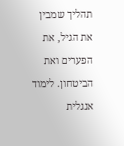תהליך שמבין את הגיל, את הפערים ואת הביטחון. לימוד אנגלית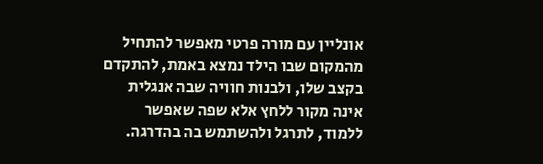אונליין עם מורה פרטי מאפשר להתחיל מהמקום שבו הילד נמצא באמת, להתקדם בקצב שלו, ולבנות חוויה שבה אנגלית אינה מקור ללחץ אלא שפה שאפשר ללמוד, לתרגל ולהשתמש בה בהדרגה.